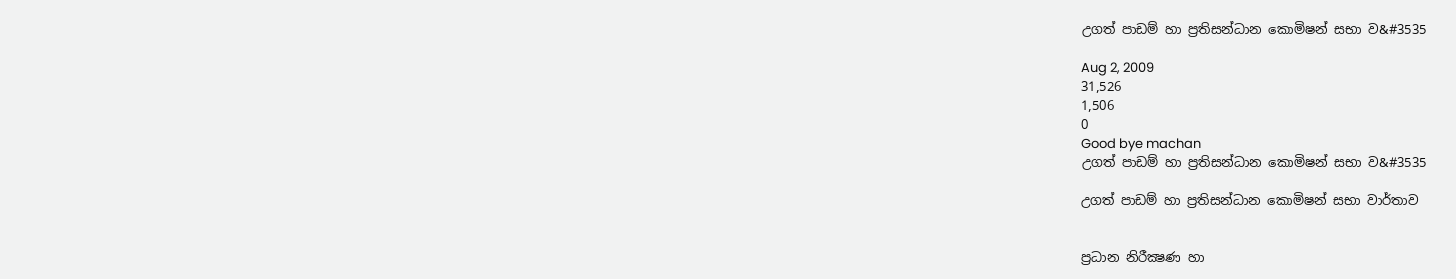උගත් පාඩම් හා ප්‍රතිසන්ධාන කොමිෂන් සභා ව&#3535

Aug 2, 2009
31,526
1,506
0
Good bye machan
උගත් පාඩම් හා ප්‍රතිසන්ධාන කොමිෂන් සභා ව&#3535

උගත් පාඩම් හා ප්‍රතිසන්ධාන කොමිෂන් සභා වාර්තාව


ප්‍රධාන නිරීක්‍ෂණ හා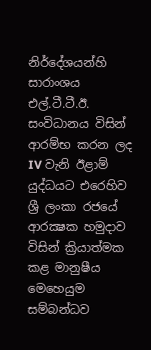නිර්දේශයන්හි සාරාංශය
එල්.ටී.ටී.ඊ. සංවිධානය විසින් ආරම්භ කරන ලද IV වැනි ඊළාම් යුද්ධයට එරෙහිව ශ්‍රී ලංකා රජයේ ආරක්‍ෂක හමුදාව විසින් ක්‍රියාත්මක කළ මානුෂීය මෙහෙයුම සම්බන්ධව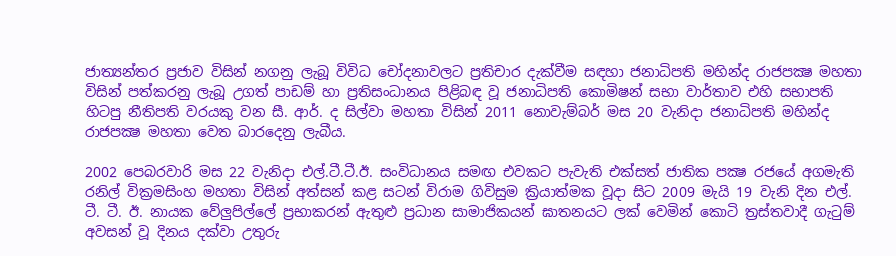ජාත්‍යන්තර ප්‍රජාව විසින් නගනු ලැබූ විවිධ චෝදනාවලට ප්‍රතිචාර දැක්‌වීම සඳහා ජනාධිපති මහින්ද රාජපක්‍ෂ මහතා විසින් පත්කරනු ලැබූ උගත් පාඩම් හා ප්‍රතිසංධානය පිළිබඳ වූ ජනාධිපති කොමිෂන් සභා වාර්තාව එහි සභාපති හිටපු නීතිපති වරයකු වන සී. ආර්. ද සිල්වා මහතා විසින් 2011 නොවැම්බර් මස 20 වැනිදා ජනාධිපති මහින්ද රාජපක්‍ෂ මහතා වෙත බාරදෙනු ලැබීය.

2002 පෙබරවාරි මස 22 වැනිදා එල්.ටී.ටී.ඊ. සංවිධානය සමඟ එවකට පැවැති එක්‌සත් ජාතික පක්‍ෂ රජයේ අගමැති රනිල් වික්‍රමසිංහ මහතා විසින් අත්සන් කළ සටන් විරාම ගිවිසුම ක්‍රියාත්මක වූදා සිට 2009 මැයි 19 වැනි දින එල්. ටී. ටී. ඊ. නායක වේලුපිල්ලේ ප්‍රභාකරන් ඇතුළු ප්‍රධාන සාමාජිකයන් ඝාතනයට ලක්‌ වෙමින් කොටි ත්‍රස්‌තවාදී ගැටුම් අවසන් වූ දිනය දක්‌වා උතුරු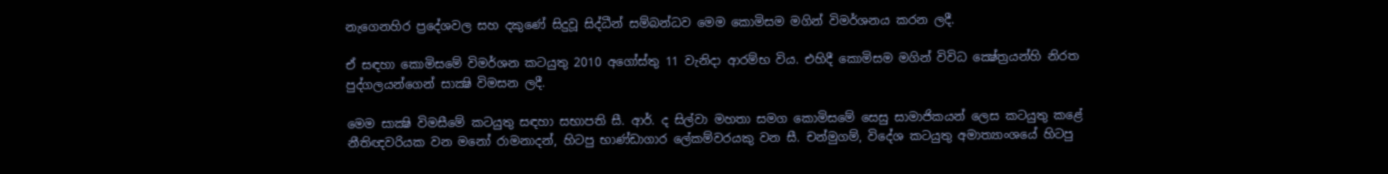නැගෙනහිර ප්‍රදේශවල සහ දකුණේ සිදුවූ සිද්ධීන් සම්බන්ධව මෙම කොමිසම මගින් විමර්ශනය කරන ලදී.

ඒ සඳහා කොමිසමේ විමර්ශන කටයුතු 2010 අගෝස්‌තු 11 වැනිදා ආරම්භ විය. එහිදී කොමිසම මගින් විවිධ ක්‍ෂේත්‍රයන්හි නිරත පුද්ගලයන්ගෙන් සාක්‍ෂි විමසන ලදී.

මෙම සාක්‍ෂි විමසීමේ කටයුතු සඳහා සභාපති සී. ආර්. ද සිල්වා මහතා සමග කොමිසමේ සෙසු සාමාජිකයන් ලෙස කටයුතු කළේ නීතිඥවරියක වන මනෝ රාමනාදන්, හිටපු භාණ්‌ඩාගාර ලේකම්වරයකු වන සී. චන්මුගම්, විදේශ කටයුතු අමාත්‍යාංශයේ හිටපු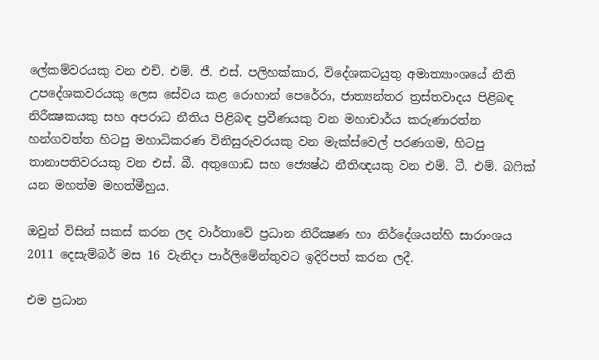ලේකම්වරයකු වන එච්. එම්. ජී. එස්‌. පලිහක්‌කාර, විදේශකටයුතු අමාත්‍යාංශයේ නීති උපදේශකවරයකු ලෙස සේවය කළ රොහාන් පෙරේරා, ජාත්‍යන්තර ත්‍රස්‌තවාදය පිළිබඳ නිරීක්‍ෂකයකු සහ අපරාධ නීතිය පිළිබඳ ප්‍රවීණයකු වන මහාචාර්ය කරුණාරත්න හන්ගවත්ත හිටපු මහාධිකරණ විනිසුරුවරයකු වන මැක්‌ස්‌වෙල් පරණගම, හිටපු තානාපතිවරයකු වන එස්‌. බී. අතුගොඩ සහ ජ්‍යෙෂ්ඨ නීතිඥයකු වන එම්. ටී. එම්. බෆික්‌ යන මහත්ම මහත්මීහුය.

ඔවුන් විසින් සකස්‌ කරන ලද වාර්තාවේ ප්‍රධාන නිරීක්‍ෂණ හා නිර්දේශයන්හි සාරාංශය 2011 දෙසැම්බර් මස 16 වැනිදා පාර්ලිමේන්තුවට ඉදිරිපත් කරන ලදී.

එම ප්‍රධාන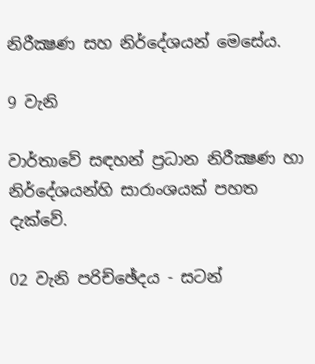නිරීක්‍ෂණ සහ නිර්දේශයන් මෙසේය.

9 වැනි

වාර්තාවේ සඳහන් ප්‍රධාන නිරීක්‍ෂණ හා නිර්දේශයන්හි සාරාංශයක්‌ පහත දැක්‌වේ.

02 වැනි පරිච්ඡේදය - සටන්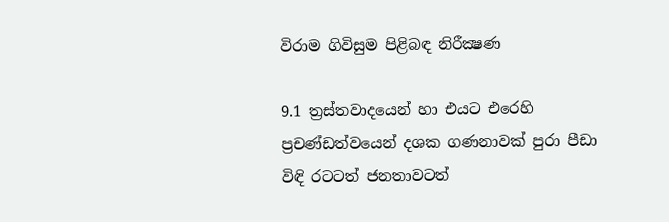විරාම ගිවිසුම පිළිබඳ නිරීක්‍ෂණ

9.1 ත්‍රස්‌තවාදයෙන් හා එයට එරෙහි ප්‍රචණ්‌ඩත්වයෙන් දශක ගණනාවක්‌ පුරා පීඩා විඳි රටටත් ජනතාවටත්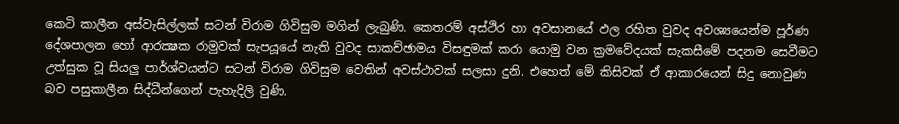කෙටි කාලීන අස්‌වැසිල්ලක්‌ සටන් විරාම ගිවිසුම මගින් ලැබුණි. කෙතරම් අස්‌ථිර හා අවසානයේ ඵල රහිත වුවද අවශ්‍යයෙන්ම පූර්ණ දේශපාලන හෝ ආරක්‍ෂක රාමුවක්‌ සැපයූයේ නැති වුවද සාකච්ඡාමය විසඳුමක්‌ කරා යොමු වන ක්‍රමවේදයක්‌ සැකසීමේ පදනම සෙවීමට උත්සුක වූ සියලු පාර්ශ්වයන්ට සටන් විරාම ගිවිසුම වෙතින් අවස්‌ථාවක්‌ සලසා දුනි. එහෙත් මේ කිසිවක්‌ ඒ ආකාරයෙන් සිදු නොවුණ බව පසුකාලීන සිද්ධීන්ගෙන් පැහැදිලි වුණි.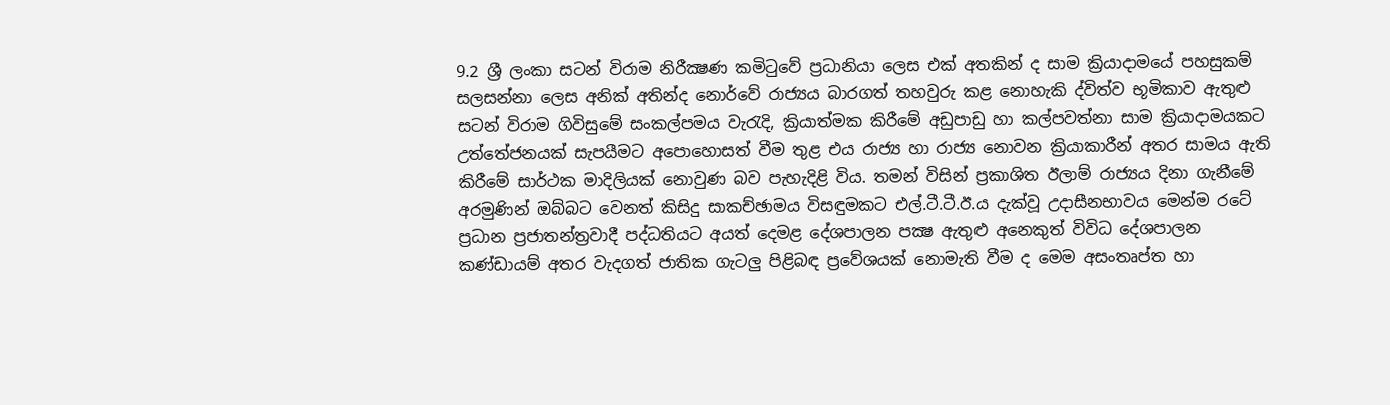9.2 ශ්‍රී ලංකා සටන් විරාම නිරීක්‍ෂණ කමිටුවේ ප්‍රධානියා ලෙස එක්‌ අතකින් ද සාම ක්‍රියාදාමයේ පහසුකම් සලසන්නා ලෙස අනික්‌ අතින්ද නොර්වේ රාජ්‍යය බාරගත් තහවුරු කළ නොහැකි ද්විත්ව භූමිකාව ඇතුළු සටන් විරාම ගිවිසුමේ සංකල්පමය වැරැදි, ක්‍රියාත්මක කිරීමේ අඩුපාඩු හා කල්පවත්නා සාම ක්‍රියාදාමයකට උත්තේජනයක්‌ සැපයීමට අපොහොසත් වීම තුළ එය රාජ්‍ය හා රාජ්‍ය නොවන ක්‍රියාකාරීන් අතර සාමය ඇති කිරීමේ සාර්ථක මාදිලියක්‌ නොවුණ බව පැහැදිළි විය. තමන් විසින් ප්‍රකාශිත ඊලාම් රාජ්‍යය දිනා ගැනීමේ අරමුණින් ඔබ්බට වෙනත් කිසිදු සාකච්ඡාමය විසඳුමකට එල්.ටී.ටී.ඊ.ය දැක්‌වූ උදාසීනභාවය මෙන්ම රටේ ප්‍රධාන ප්‍රජාතන්ත්‍රවාදී පද්ධතියට අයත් දෙමළ දේශපාලන පක්‍ෂ ඇතුළු අනෙකුත් විවිධ දේශපාලන කණ්‌ඩායම් අතර වැදගත් ජාතික ගැටලු පිළිබඳ ප්‍රවේශයක්‌ නොමැති වීම ද මෙම අසංතෘප්ත හා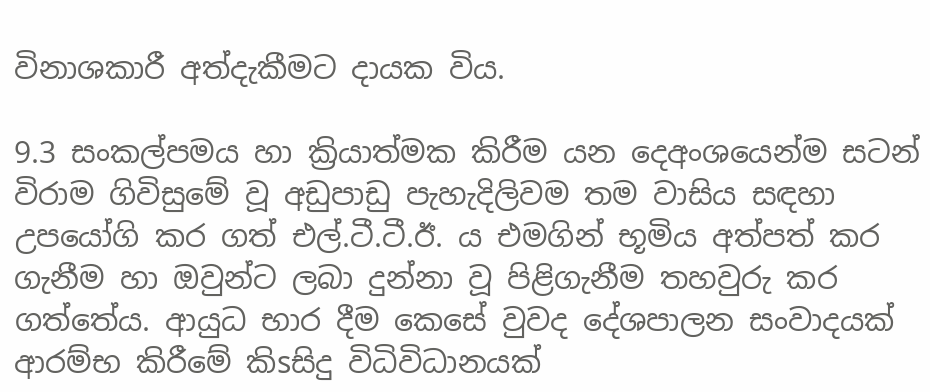විනාශකාරී අත්දැකීමට දායක විය.

9.3 සංකල්පමය හා ක්‍රියාත්මක කිරීම යන දෙඅංශයෙන්ම සටන් විරාම ගිවිසුමේ වූ අඩුපාඩු පැහැදිලිවම තම වාසිය සඳහා උපයෝගි කර ගත් එල්.ටී.ටී.ඊ. ය එමගින් භූමිය අත්පත් කර ගැනීම හා ඔවුන්ට ලබා දුන්නා වූ පිළිගැනීම තහවුරු කර ගත්තේය. ආයුධ භාර දීම කෙසේ වුවද දේශපාලන සංවාදයක්‌ ආරම්භ කිරීමේ කිsසිදු විධිවිධානයක්‌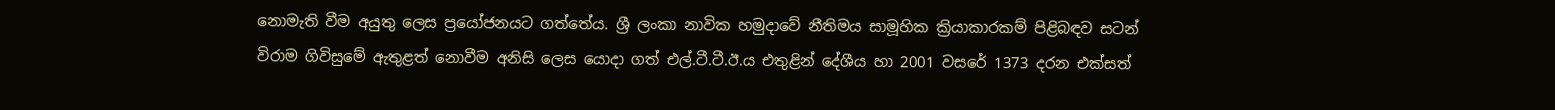නොමැති වීම අයුතු ලෙස ප්‍රයෝජනයට ගත්තේය. ශ්‍රී ලංකා නාවික හමුදාවේ නීතිමය සාමූහික ක්‍රියාකාරකම් පිළිබඳව සටන් විරාම ගිවිසුමේ ඇතුළත් නොවීම අනිසි ලෙස යොදා ගත් එල්.ටී.ටී.ඊ.ය එතුළින් දේශීය හා 2001 වසරේ 1373 දරන එක්‌සත්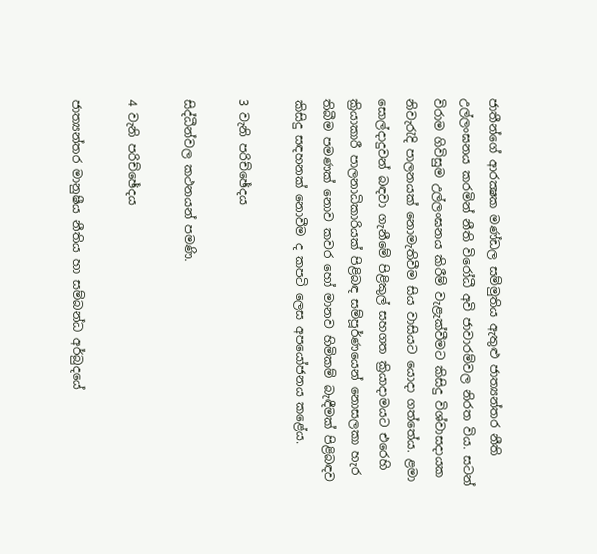ජාතීන්ගේ ආරක්‍ෂක මණ්‌ඩල සම්මුතිය ඇතුළු ජාත්‍යන්තර නීති උල්ලංඝනය කරමින් නීති විරෝධී අවි ජාවාරම්වල නිරත විය. සටන් විරාම ගිවිසුම උල්ලංඝනය කිරීම් වැළැක්‌වීමට කිසිදු විශ්වාසදායක නිවැරැදි පාලනයක්‌ නොමැතිවීම සිය වාසියට යොදා ගත්තේය. ළමා සොල්දාදුවන් බඳවා ගැනීමේ පිළිකුල් සහගත ක්‍රියාදාමයට එරෙහි ක්‍රියාකාරී පාලනාධිකාරියක්‌ පිළිබඳ සම්පූර්ණයෙන් නොසලකා හැර තිබීම පමණක්‌ නොව කවර හෝ මානව හිමිකම් බැඳීමක්‌ පිළිබඳව කිසිදු සඳහනක්‌ නොවීම ද කපටි ලෙස අපයෝජනය කළේය.

3 වැනි පරිච්ඡේදය

සිද්ධීන්වල කථනයන් පමණි.

4 වැනි පරිච්ඡේදය

ජාත්‍යන්තර මානුෂීය නීතිය හා සම්බන්ධ අර්බුදයේ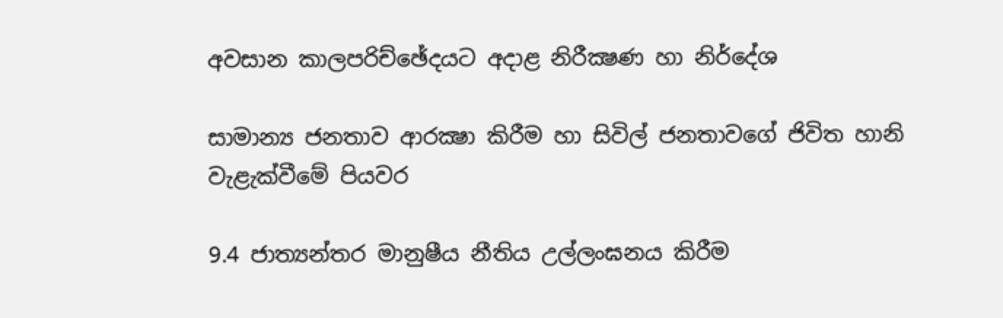අවසාන කාලපරිච්ඡේදයට අදාළ නිරීක්‍ෂණ හා නිර්දේශ

සාමාන්‍ය ජනතාව ආරක්‍ෂා කිරීම හා සිවිල් ජනතාවගේ ජිවිත හානි වැළැක්‌වීමේ පියවර

9.4 ජාත්‍යන්තර මානුෂීය නීතිය උල්ලංඝනය කිරීම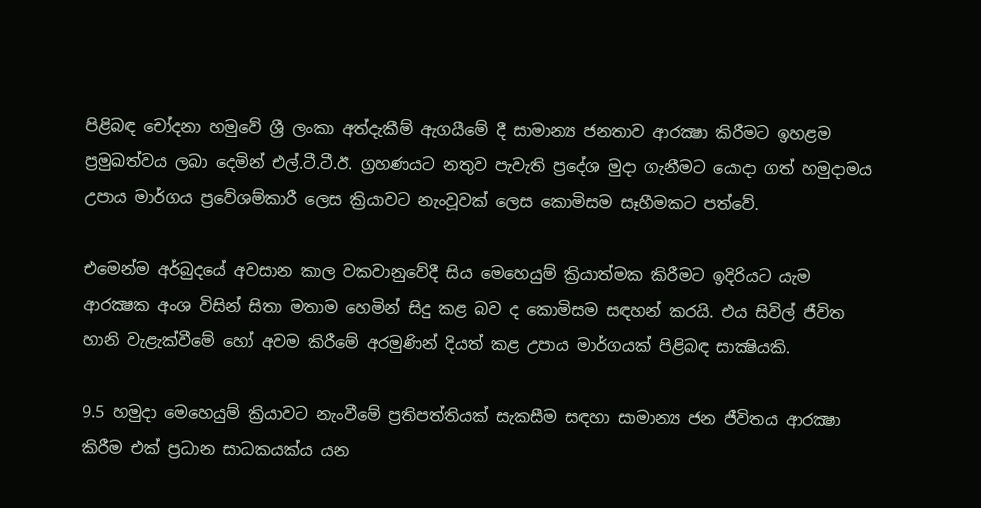පිළිබඳ චෝදනා හමුවේ ශ්‍රී ලංකා අත්දැකීම් ඇගයීමේ දී සාමාන්‍ය ජනතාව ආරක්‍ෂා කිරීමට ඉහළම ප්‍රමුඛත්වය ලබා දෙමින් එල්.ටී.ටී.ඊ. ග්‍රහණයට නතුව පැවැති ප්‍රදේශ මුදා ගැනීමට යොදා ගත් හමුදාමය උපාය මාර්ගය ප්‍රවේශම්කාරී ලෙස ක්‍රියාවට නැංවූවක්‌ ලෙස කොමිසම සෑහීමකට පත්වේ.

එමෙන්ම අර්බුදයේ අවසාන කාල වකවානුවේදී සිය මෙහෙයුම් ක්‍රියාත්මක කිරීමට ඉදිරියට යැම ආරක්‍ෂක අංශ විසින් සිතා මතාම හෙමින් සිදු කළ බව ද කොමිසම සඳහන් කරයි. එය සිවිල් ජීවිත හානි වැළැක්‌වීමේ හෝ අවම කිරීමේ අරමුණින් දියත් කළ උපාය මාර්ගයක්‌ පිළිබඳ සාක්‍ෂියකි.

9.5 හමුදා මෙහෙයුම් ක්‍රියාවට නැංවීමේ ප්‍රතිපත්තියක්‌ සැකසීම සඳහා සාමාන්‍ය ජන ජීවිතය ආරක්‍ෂා කිරීම එක්‌ ප්‍රධාන සාධකයක්‌ය යන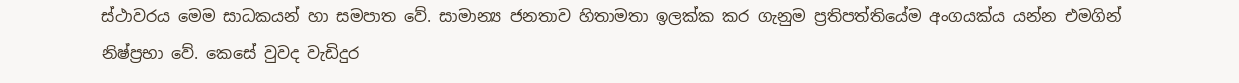ස්‌ථාවරය මෙම සාධකයන් හා සමපාත වේ. සාමාන්‍ය ජනතාව හිතාමතා ඉලක්‌ක කර ගැනුම ප්‍රතිපත්තියේම අංගයක්‌ය යන්න එමගින් නිෂ්ප්‍රභා වේ. කෙසේ වුවද වැඩිදුර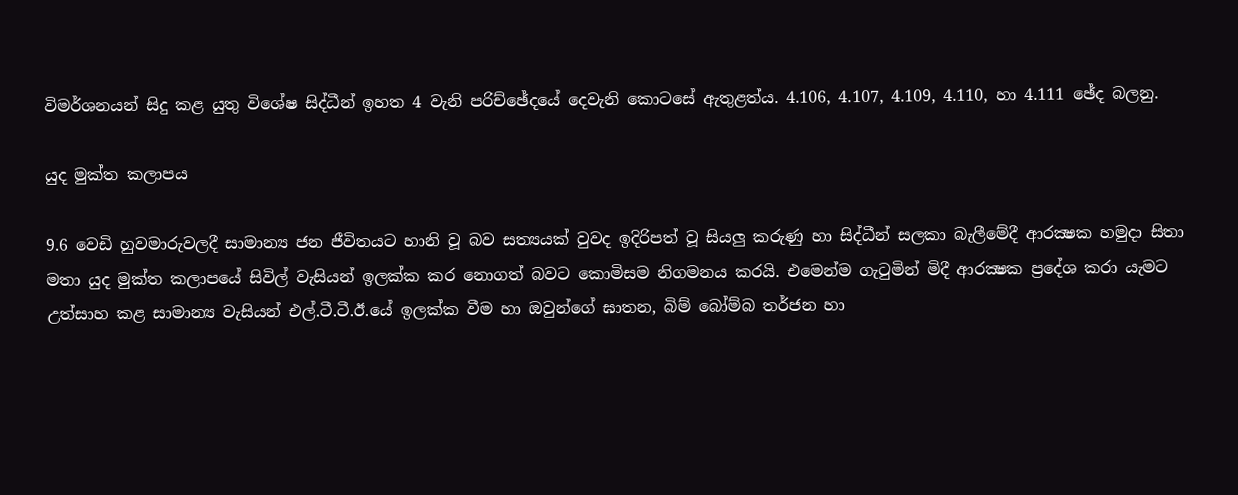විමර්ශනයන් සිදු කළ යුතු විශේෂ සිද්ධීන් ඉහත 4 වැනි පරිච්ඡේදයේ දෙවැනි කොටසේ ඇතුළත්ය. 4.106, 4.107, 4.109, 4.110, හා 4.111 ඡේද බලනු.

යුද මුක්‌ත කලාපය

9.6 වෙඩි හුවමාරුවලදී සාමාන්‍ය ජන ජීවිතයට හානි වූ බව සත්‍යයක්‌ වුවද ඉදිරිපත් වූ සියලු කරුණු හා සිද්ධීන් සලකා බැලීමේදී ආරක්‍ෂක හමුදා සිතා මතා යුද මුක්‌ත කලාපයේ සිවිල් වැසියන් ඉලක්‌ක කර නොගත් බවට කොමිසම නිගමනය කරයි. එමෙන්ම ගැටුමින් මිදී ආරක්‍ෂක ප්‍රදේශ කරා යැමට උත්සාහ කළ සාමාන්‍ය වැසියන් එල්.ටී.ටී.ඊ.යේ ඉලක්‌ක වීම හා ඔවුන්ගේ ඝාතන, බිම් බෝම්බ තර්ජන හා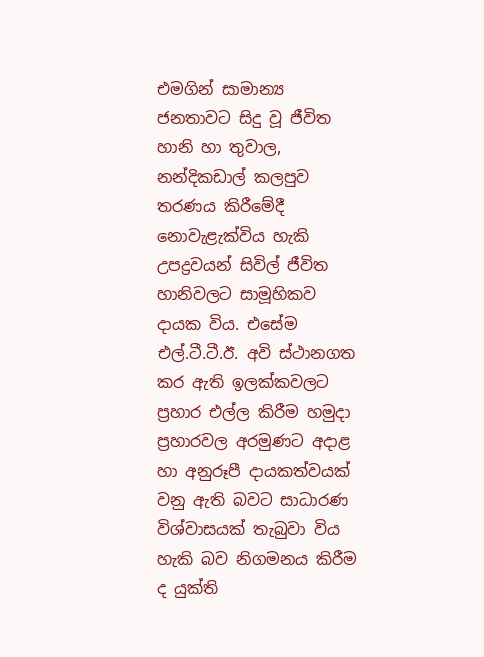එමගින් සාමාන්‍ය ජනතාවට සිදු වූ ජීවිත හානි හා තුවාල, නන්දිකඩාල් කලපුව තරණය කිරීමේදී නොවැළැක්‌විය හැකි උපද්‍රවයන් සිවිල් ජීවිත හානිවලට සාමූහිකව දායක විය. එසේම එල්.ටී.ටී.ඊ. අවි ස්‌ථානගත කර ඇති ඉලක්‌කවලට ප්‍රහාර එල්ල කිරීම හමුදා ප්‍රහාරවල අරමුණට අදාළ හා අනුරූපී දායකත්වයක්‌ වනු ඇති බවට සාධාරණ විශ්වාසයක්‌ තැබුවා විය හැකි බව නිගමනය කිරීම ද යුක්‌ති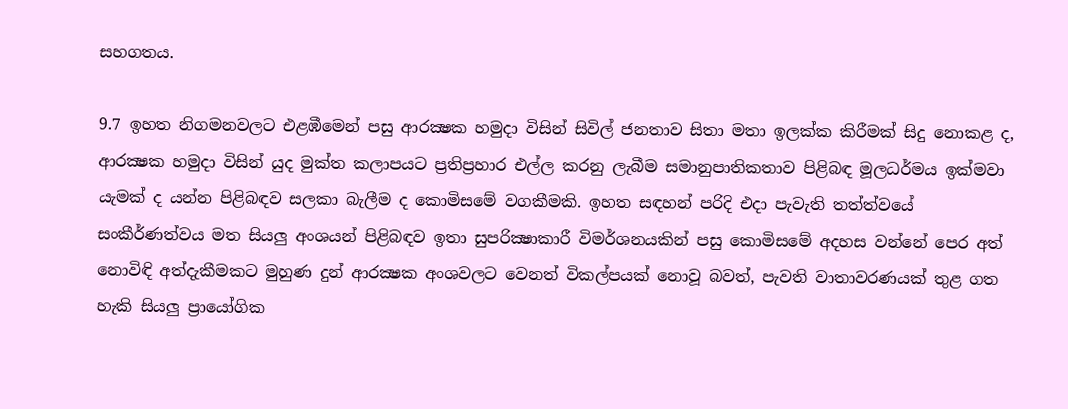සහගතය.

9.7 ඉහත නිගමනවලට එළඹීමෙන් පසු ආරක්‍ෂක හමුදා විසින් සිවිල් ජනතාව සිතා මතා ඉලක්‌ක කිරීමක්‌ සිදු නොකළ ද, ආරක්‍ෂක හමුදා විසින් යුද මුක්‌ත කලාපයට ප්‍රතිප්‍රහාර එල්ල කරනු ලැබීම සමානුපාතිකතාව පිළිබඳ මූලධර්මය ඉක්‌මවා යැමක්‌ ද යන්න පිළිබඳව සලකා බැලීම ද කොමිසමේ වගකීමකි. ඉහත සඳහන් පරිදි එදා පැවැති තත්ත්වයේ සංකීර්ණත්වය මත සියලු අංශයන් පිළිබඳව ඉතා සුපරික්‍ෂාකාරී විමර්ශනයකින් පසු කොමිසමේ අදහස වන්නේ පෙර අත් නොවිඳි අත්දැකීමකට මුහුණ දුන් ආරක්‍ෂක අංශවලට වෙනත් විකල්පයක්‌ නොවූ බවත්, පැවති වාතාවරණයක්‌ තුළ ගත හැකි සියලු ප්‍රායෝගික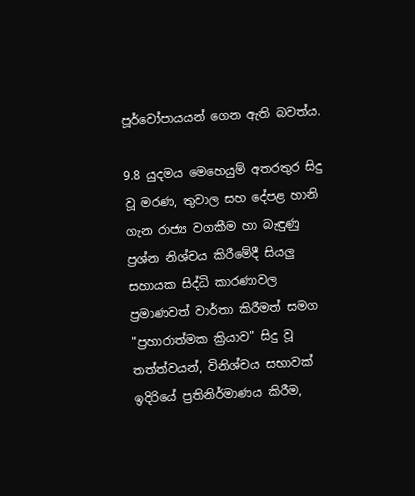පූර්වෝපායයන් ගෙන ඇති බවත්ය.

9.8 යුදමය මෙහෙයුම් අතරතුර සිදු වූ මරණ, තුවාල සහ දේපළ හානි ගැන රාජ්‍ය වගකීම හා බැඳුණු ප්‍රශ්න නිශ්චය කිරීමේදී සියලු සහායක සිද්ධි කාරණාවල ප්‍රමාණවත් වාර්තා කිරීමත් සමග "ප්‍රහාරාත්මක ක්‍රියාව" සිදු වූ තත්ත්වයන්, විනිශ්චය සභාවක්‌ ඉදිරියේ ප්‍රතිනිර්මාණය කිරීම,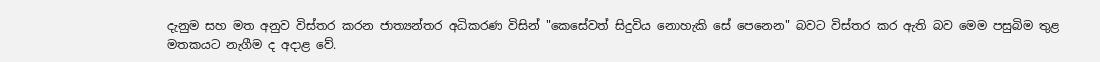දැනුම සහ මත අනුව විස්‌තර කරන ජාත්‍යන්තර අධිකරණ විසින් "කෙසේවත් සිදුවිය නොහැකි සේ පෙනෙන" බවට විස්‌තර කර ඇති බව මෙම පසුබිම තුළ මතකයට නැගීම ද අදාළ වේ.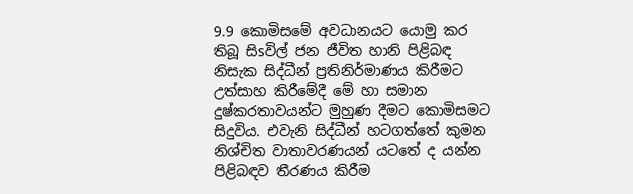9.9 කොමිසමේ අවධානයට යොමු කර තිබූ සිsවිල් ජන ජීවිත හානි පිළිබඳ නිසැක සිද්ධීන් ප්‍රතිනිර්මාණය කිරීමට උත්සාහ කිරීමේදී මේ හා සමාන දුෂ්කරතාවයන්ට මුහුණ දීමට කොමිසමට සිදුවිය. එවැනි සිද්ධීන් හටගත්තේ කුමන නිශ්චිත වාතාවරණයන් යටතේ ද යන්න පිළිබඳව තීරණය කිරීම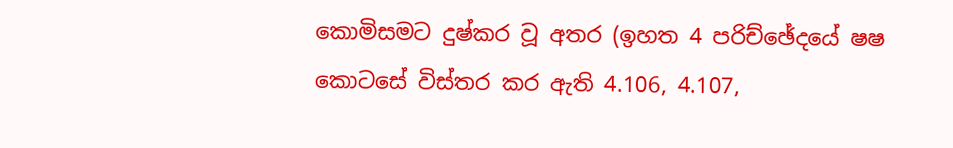කොමිසමට දුෂ්කර වූ අතර (ඉහත 4 පරිච්ඡේදයේ ෂෂ කොටසේ විස්‌තර කර ඇති 4.106, 4.107,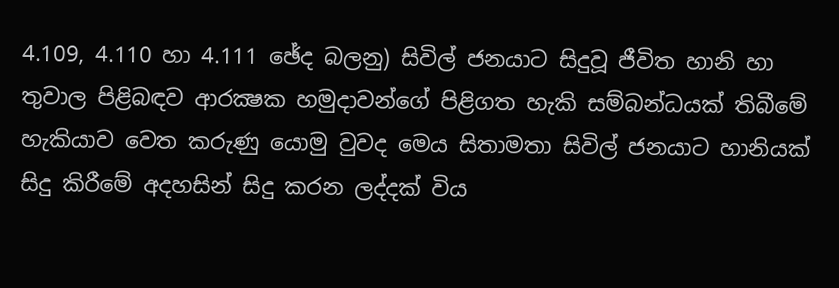4.109, 4.110 හා 4.111 ඡේද බලනු) සිවිල් ජනයාට සිදුවූ ජීවිත හානි හා තුවාල පිළිබඳව ආරක්‍ෂක හමුදාවන්ගේ පිළිගත හැකි සම්බන්ධයක්‌ තිබීමේ හැකියාව වෙත කරුණු යොමු වුවද මෙය සිතාමතා සිවිල් ජනයාට හානියක්‌ සිදු කිරීමේ අදහසින් සිදු කරන ලද්දක්‌ විය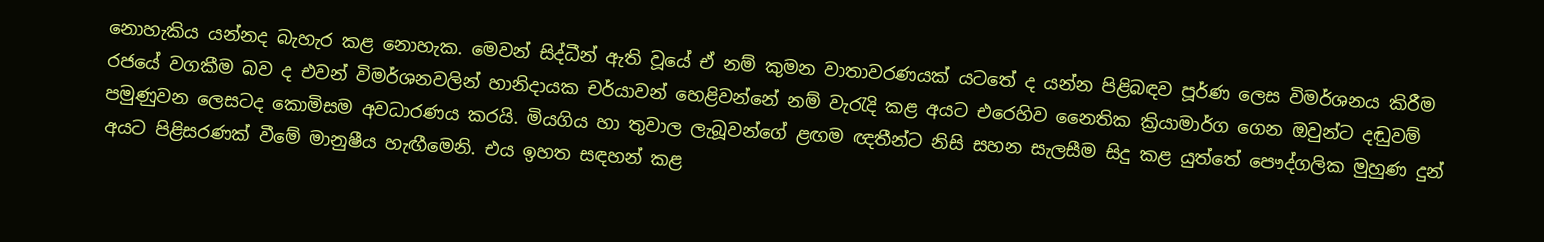නොහැකිය යන්නද බැහැර කළ නොහැක. මෙවන් සිද්ධීන් ඇති වූයේ ඒ නම් කුමන වාතාවරණයක්‌ යටතේ ද යන්න පිළිබඳව පූර්ණ ලෙස විමර්ශනය කිරීම රජයේ වගකීම බව ද එවන් විමර්ශනවලින් හානිදායක චර්යාවන් හෙළිවන්නේ නම් වැරැදි කළ අයට එරෙහිව නෛතික ක්‍රියාමාර්ග ගෙන ඔවුන්ට දඬුවම් පමුණුවන ලෙසටද කොමිසම අවධාරණය කරයි. මියගිය හා තුවාල ලැබූවන්ගේ ළඟම ඥතීන්ට නිසි සහන සැලසීම සිදු කළ යුත්තේ පෞද්ගලික මුහුණ දුන් අයට පිළිසරණක්‌ වීමේ මානුෂීය හැඟීමෙනි. එය ඉහත සඳහන් කළ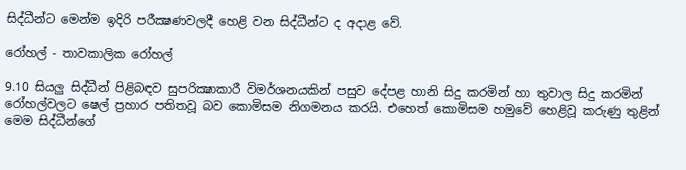සිද්ධීන්ට මෙන්ම ඉදිරි පරීක්‍ෂණවලදී හෙළි වන සිද්ධීන්ට ද අදාළ වේ.

රෝහල් - තාවකාලික රෝහල්

9.10 සියලු සිද්ධීන් පිළිබඳව සුපරික්‍ෂාකාරී විමර්ශනයකින් පසුව දේපළ හානි සිදු කරමින් හා තුවාල සිදු කරමින් රෝහල්වලට ෂෙල් ප්‍රහාර පතිතවූ බව කොමිසම නිගමනය කරයි. එහෙත් කොමිසම හමුවේ හෙළිවූ කරුණු තුළින් මෙම සිද්ධීන්ගේ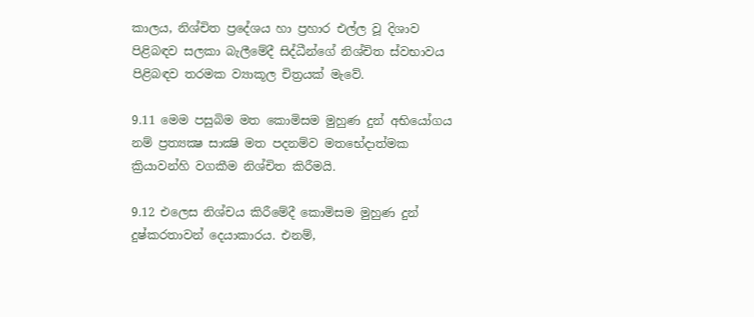කාලය, නිශ්චිත ප්‍රදේශය හා ප්‍රහාර එල්ල වූ දිශාව පිළිබඳව සලකා බැලීමේදී සිද්ධීන්ගේ නිශ්චිත ස්‌වභාවය පිළිබඳව තරමක ව්‍යාකූල චිත්‍රයක්‌ මැවේ.

9.11 මෙම පසුබිම මත කොමිසම මුහුණ දුන් අභියෝගය නම් ප්‍රත්‍යක්‍ෂ සාක්‍ෂි මත පදනම්ව මතභේදාත්මක ක්‍රියාවන්හි වගකීම නිශ්චිත කිරීමයි.

9.12 එලෙස නිශ්චය කිරීමේදී කොමිසම මුහුණ දුන් දුෂ්කරතාවන් දෙයාකාරය. එනම්,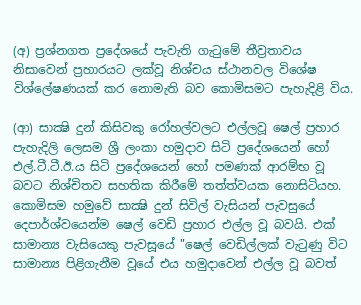(අ) ප්‍රශ්නගත ප්‍රදේශයේ පැවැති ගැටුමේ තීව්‍රතාවය නිසාවෙන් ප්‍රහාරයට ලක්‌වූ නිශ්චය ස්‌ථානවල විශේෂ විශ්ලේෂණයක්‌ කර නොමැති බව කොමිසමට පැහැදිළි විය.

(ආ) සාක්‍ෂි දුන් කිසිවකු රෝහල්වලට එල්ලවූ ෂෙල් ප්‍රහාර පැහැදිලි ලෙසම ශ්‍රී ලංකා හමුදාව සිටි ප්‍රදේශයෙන් හෝ එල්.ටී.ටී.ඊ.ය සිටි ප්‍රදේශයෙන් හෝ පමණක්‌ ආරම්භ වූ බවට නිශ්චිතව සහතික කිරීමේ තත්ත්වයක නොසිටියහ. කොමිසම හමුවේ සාක්‍ෂි දුන් සිවිල් වැසියන් පැවසුයේ දෙපාර්ශ්වයෙන්ම ෂෙල් වෙඩි ප්‍රහාර එල්ල වූ බවයි. එක්‌ සාමාන්‍ය වැසියෙකු පැවසූයේ "ෂෙල් වෙඩිල්ලක්‌ වැටුණු විට සාමාන්‍ය පිළිගැනීම වූයේ එය හමුදාවෙන් එල්ල වූ බවත්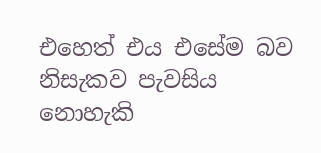එහෙත් එය එසේම බව නිසැකව පැවසිය නොහැකි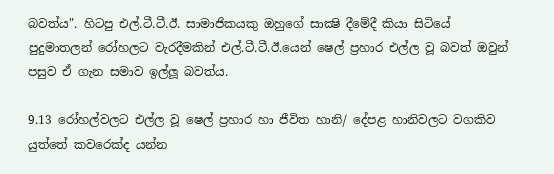බවත්ය". හිටපු එල්.ටී.ටී.ඊ. සාමාජිකයකු ඔහුගේ සාක්‍ෂි දීමේදී කියා සිටියේ පුදුමාතලන් රෝහලට වැරදීමකින් එල්.ටී.ටී.ඊ.යෙන් ෂෙල් ප්‍රහාර එල්ල වූ බවත් ඔවුන් පසුව ඒ ගැන සමාව ඉල්ලූ බවත්ය.

9.13 රෝහල්වලට එල්ල වූ ෂෙල් ප්‍රහාර හා ජීවිත හානි/ දේපළ හානිවලට වගකිව යුත්තේ කවරෙක්‌ද යන්න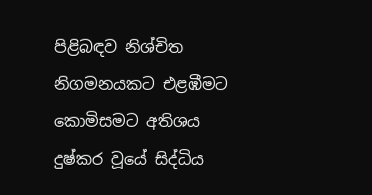පිළිබඳව නිශ්චිත නිගමනයකට එළඹීමට කොමිසමට අතිශය දුෂ්කර වූයේ සිද්ධිය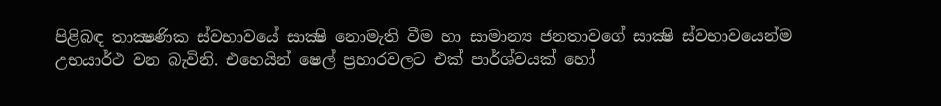පිළිබඳ තාක්‍ෂණික ස්‌වභාවයේ සාක්‍ෂි නොමැති වීම හා සාමාන්‍ය ජනතාවගේ සාක්‍ෂි ස්‌වභාවයෙන්ම උභයාර්ථ වන බැවිනි. එහෙයින් ෂෙල් ප්‍රහාරවලට එක්‌ පාර්ශ්වයක්‌ හෝ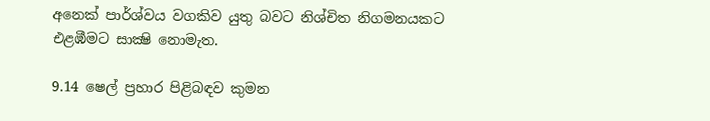අනෙක්‌ පාර්ශ්වය වගකිව යුතු බවට නිශ්චිත නිගමනයකට එළඹීමට සාක්‍ෂි නොමැත.

9.14 ෂෙල් ප්‍රහාර පිළිබඳව කුමන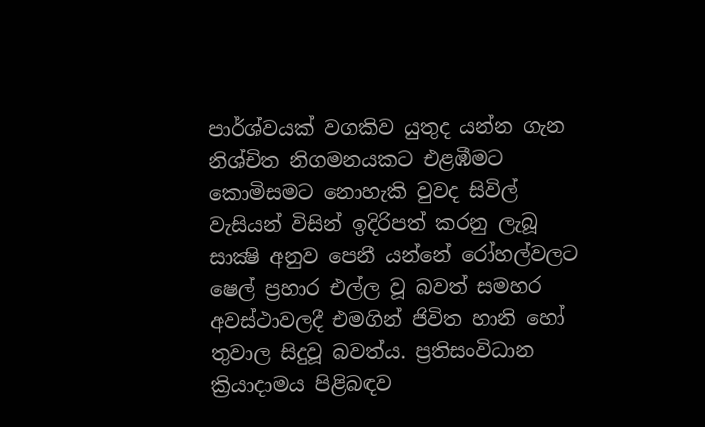පාර්ශ්වයක්‌ වගකිව යුතුද යන්න ගැන නිශ්චිත නිගමනයකට එළඹීමට කොමිසමට නොහැකි වුවද සිවිල් වැසියන් විසින් ඉදිරිපත් කරනු ලැබූ සාක්‍ෂි අනුව පෙනී යන්නේ රෝහල්වලට ෂෙල් ප්‍රහාර එල්ල වූ බවත් සමහර අවස්‌ථාවලදී එමගින් ජිවිත හානි හෝ තුවාල සිදුවූ බවත්ය. ප්‍රතිසංවිධාන ක්‍රියාදාමය පිළිබඳව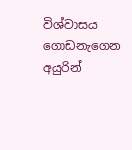විශ්වාසය ගොඩනැගෙන අයුරින්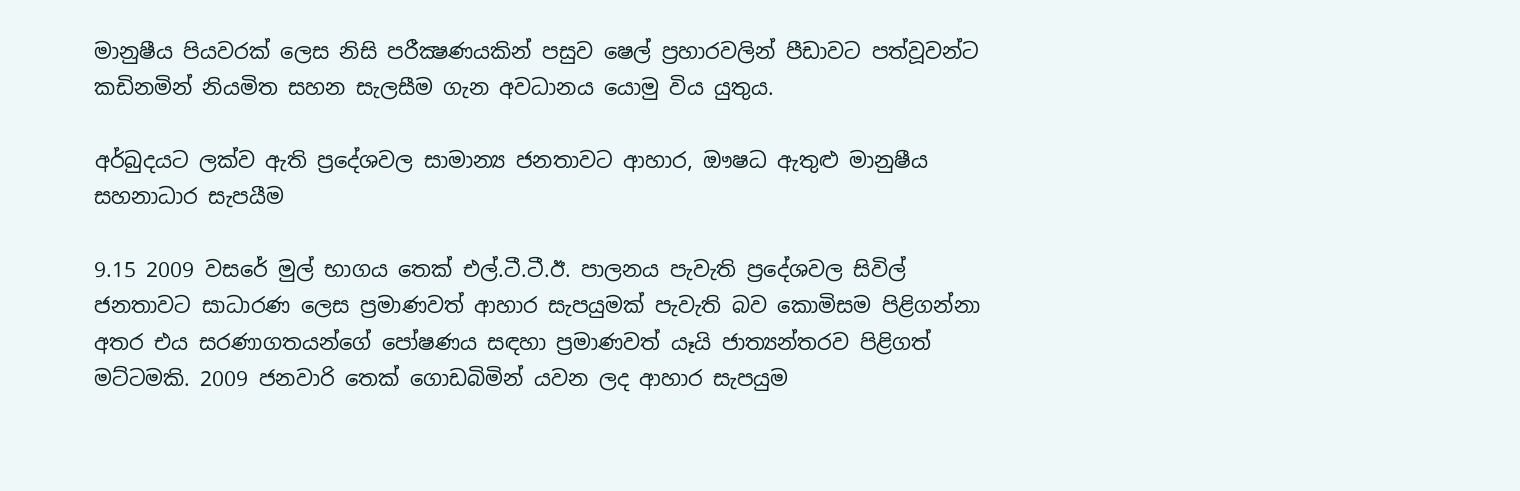මානුෂීය පියවරක්‌ ලෙස නිසි පරීක්‍ෂණයකින් පසුව ෂෙල් ප්‍රහාරවලින් පීඩාවට පත්වූවන්ට කඩිනමින් නියමිත සහන සැලසීම ගැන අවධානය යොමු විය යුතුය.

අර්බුදයට ලක්‌ව ඇති ප්‍රදේශවල සාමාන්‍ය ජනතාවට ආහාර, ඖෂධ ඇතුළු මානුෂීය සහනාධාර සැපයීම

9.15 2009 වසරේ මුල් භාගය තෙක්‌ එල්.ටී.ටී.ඊ. පාලනය පැවැති ප්‍රදේශවල සිවිල් ජනතාවට සාධාරණ ලෙස ප්‍රමාණවත් ආහාර සැපයුමක්‌ පැවැති බව කොමිසම පිළිගන්නා අතර එය සරණාගතයන්ගේ පෝෂණය සඳහා ප්‍රමාණවත් යෑයි ජාත්‍යන්තරව පිළිගත් මට්‌ටමකි. 2009 ජනවාරි තෙක්‌ ගොඩබිමින් යවන ලද ආහාර සැපයුම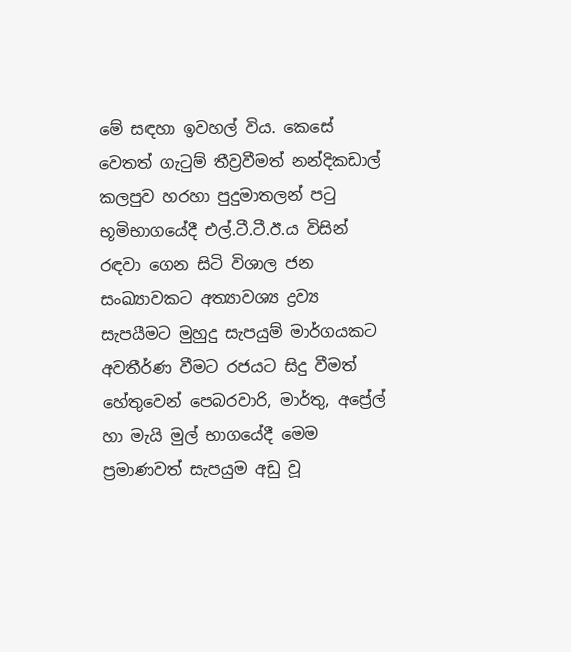මේ සඳහා ඉවහල් විය. කෙසේ වෙතත් ගැටුම් තීව්‍රවීමත් නන්දිකඩාල් කලපුව හරහා පුදුමාතලන් පටු භූමිභාගයේදී එල්.ටී.ටී.ඊ.ය විසින් රඳවා ගෙන සිටි විශාල ජන සංඛ්‍යාවකට අත්‍යාවශ්‍ය ද්‍රව්‍ය සැපයීමට මුහුදු සැපයුම් මාර්ගයකට අවතීර්ණ වීමට රජයට සිදු වීමත් හේතුවෙන් පෙබරවාරි, මාර්තු, අප්‍රේල් හා මැයි මුල් භාගයේදී මෙම ප්‍රමාණවත් සැපයුම අඩු වූ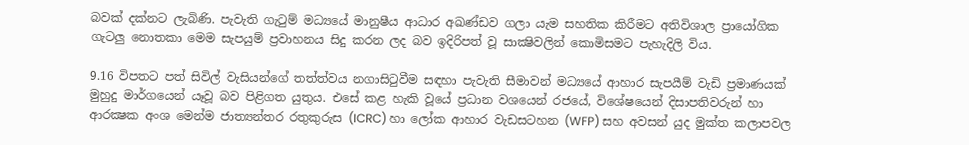බවක්‌ දක්‌නට ලැබිණි. පැවැති ගැටුම් මධ්‍යයේ මානුෂීය ආධාර අඛණ්‌ඩව ගලා යැම සහතික කිරීමට අතිවිශාල ප්‍රායෝගික ගැටලු නොතකා මෙම සැපයුම් ප්‍රවාහනය සිදු කරන ලද බව ඉදිරිපත් වූ සාක්‍ෂිවලින් කොමිසමට පැහැදිලි විය.

9.16 විපතට පත් සිවිල් වැසියන්ගේ තත්ත්වය නගාසිටුවීම සඳහා පැවැති සීමාවන් මධ්‍යයේ ආහාර සැපයීම් වැඩි ප්‍රමාණයක්‌ මුහුදු මාර්ගයෙන් යෑවූ බව පිළිගත යුතුය. එසේ කළ හැකි වූයේ ප්‍රධාන වශයෙන් රජයේ, විශේෂයෙන් දිසාපතිවරුන් හා ආරක්‍ෂක අංශ මෙන්ම ජාත්‍යන්තර රතුකුරුස (ICRC) හා ලෝක ආහාර වැඩසටහන (WFP) සහ අවසන් යුද මුක්‌ත කලාපවල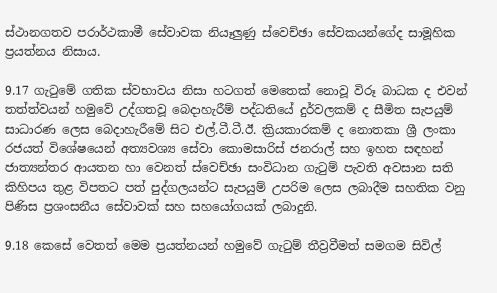ස්‌ථානගතව පරාර්ථකාමී සේවාවක නියෑලුණු ස්‌වෙච්ඡා සේවකයන්ගේද සාමූහික ප්‍රයත්නය නිසාය.

9.17 ගැටුමේ ගතික ස්‌වභාවය නිසා හටගත් මෙතෙක්‌ නොවූ විරූ බාධක ද එවන් තත්ත්වයන් හමුවේ උද්ගතවූ බෙදාහැරීම් පද්ධතියේ දුර්වලකම් ද සීමිත සැපයුම් සාධාරණ ලෙස බෙදාහැරීමේ සිට එල්.ටී.ටී.ඊ. ක්‍රියකාරකම් ද නොතකා ශ්‍රී ලංකා රජයත් විශේෂයෙන් අත්‍යවශ්‍ය සේවා කොමසාරිස්‌ ජනරාල් සහ ඉහත සඳහන් ජාත්‍යන්තර ආයතන හා වෙනත් ස්‌වෙච්ඡා සංවිධාන ගැටුම් පැවති අවසාන සති කිහිපය තුළ විපතට පත් පුද්ගලයන්ට සැපයුම් උපරිම ලෙස ලබාදීම සහතික වනු පිණිස ප්‍රශංසනීය සේවාවක්‌ සහ සහයෝගයක්‌ ලබාදුනි.

9.18 කෙසේ වෙතත් මෙම ප්‍රයත්නයන් හමුවේ ගැටුම් තීව්‍රවීමත් සමගම සිවිල්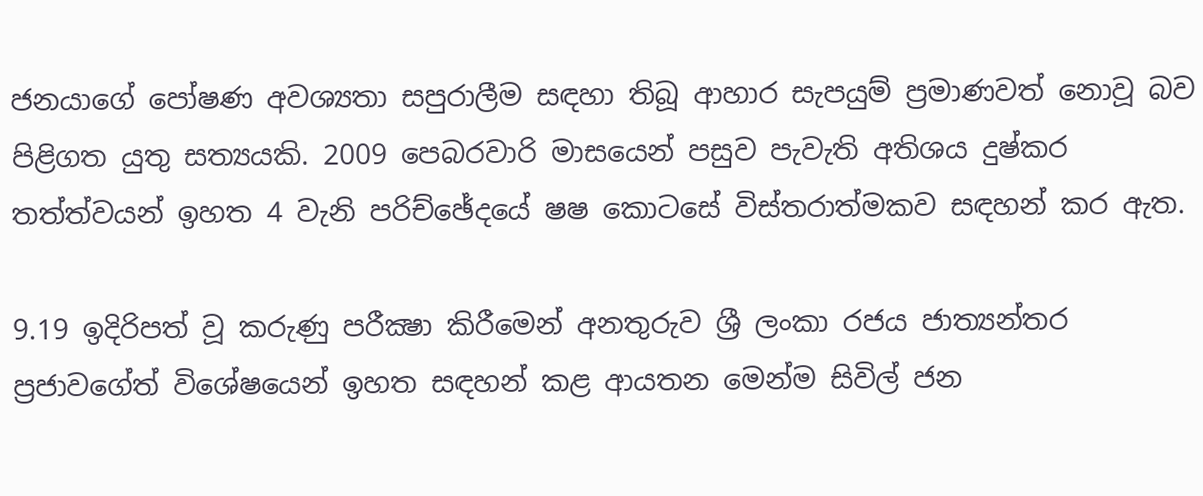ජනයාගේ පෝෂණ අවශ්‍යතා සපුරාලීම සඳහා තිබූ ආහාර සැපයුම් ප්‍රමාණවත් නොවූ බව පිළිගත යුතු සත්‍යයකි. 2009 පෙබරවාරි මාසයෙන් පසුව පැවැති අතිශය දුෂ්කර තත්ත්වයන් ඉහත 4 වැනි පරිච්ඡේදයේ ෂෂ කොටසේ විස්‌තරාත්මකව සඳහන් කර ඇත.

9.19 ඉදිරිපත් වූ කරුණු පරීක්‍ෂා කිරීමෙන් අනතුරුව ශ්‍රී ලංකා රජය ජාත්‍යන්තර ප්‍රජාවගේත් විශේෂයෙන් ඉහත සඳහන් කළ ආයතන මෙන්ම සිවිල් ජන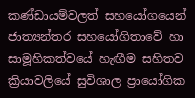කණ්‌ඩායම්වලත් සහයෝගයෙන් ජාත්‍යන්තර සහයෝගිතාවේ හා සාමූහිකත්වයේ හැඟීම සහිතව ක්‍රියාවලියේ සුවිශාල ප්‍රායෝගික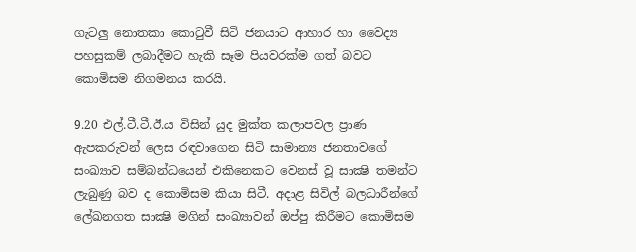ගැටලු නොතකා කොටුවී සිටි ජනයාට ආහාර හා වෛද්‍ය පහසුකම් ලබාදීමට හැකි සෑම පියවරක්‌ම ගත් බවට කොමිසම නිගමනය කරයි.

9.20 එල්.ටී.ටී.ඊ.ය විසින් යුද මුක්‌ත කලාපවල ප්‍රාණ ඇපකරුවන් ලෙස රඳවාගෙන සිටි සාමාන්‍ය ජනතාවගේ සංඛ්‍යාව සම්බන්ධයෙන් එකිනෙකට වෙනස්‌ වූ සාක්‍ෂි තමන්ට ලැබුණු බව ද කොමිසම කියා සිටී. අදාළ සිවිල් බලධාරීන්ගේ ලේඛනගත සාක්‍ෂි මගින් සංඛ්‍යාවන් ඔප්පු කිරීමට කොමිසම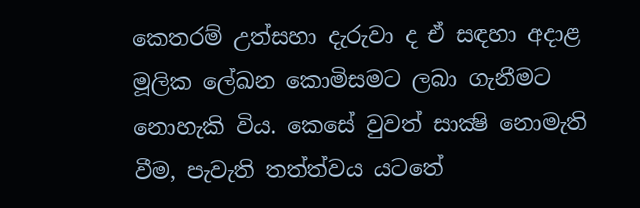කෙතරම් උත්සහා දැරුවා ද ඒ සඳහා අදාළ මූලික ලේඛන කොමිසමට ලබා ගැනීමට නොහැකි විය. කෙසේ වුවත් සාක්‍ෂි නොමැති වීම, පැවැති තත්ත්වය යටතේ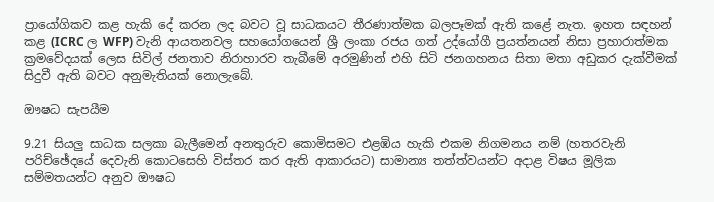ප්‍රායෝගිකව කළ හැකි දේ කරන ලද බවට වූ සාධකයට තීරණාත්මක බලපෑමක්‌ ඇති කළේ නැත. ඉහත සඳහන් කළ (ICRC ල WFP) වැනි ආයතනවල සහයෝගයෙන් ශ්‍රී ලංකා රජය ගත් උද්යෝගී ප්‍රයත්නයන් නිසා ප්‍රහාරාත්මක ක්‍රමවේදයක්‌ ලෙස සිවිල් ජනතාව නිරාහාරව තැබීමේ අරමුණින් එහි සිටි ජනගහනය සිතා මතා අඩුකර දැක්‌වීමක්‌ සිදුවී ඇති බවට අනුමැතියක්‌ නොලැබේ.

ඖෂධ සැපයීම

9.21 සියලු සාධක සලකා බැලීමෙන් අනතුරුව කොමිසමට එළඹිය හැකි එකම නිගමනය නම් (හතරවැනි පරිච්ඡේදයේ දෙවැනි කොටසෙහි විස්‌තර කර ඇති ආකාරයට) සාමාන්‍ය තත්ත්වයන්ට අදාළ විෂය මූලික සම්මතයන්ට අනුව ඖෂධ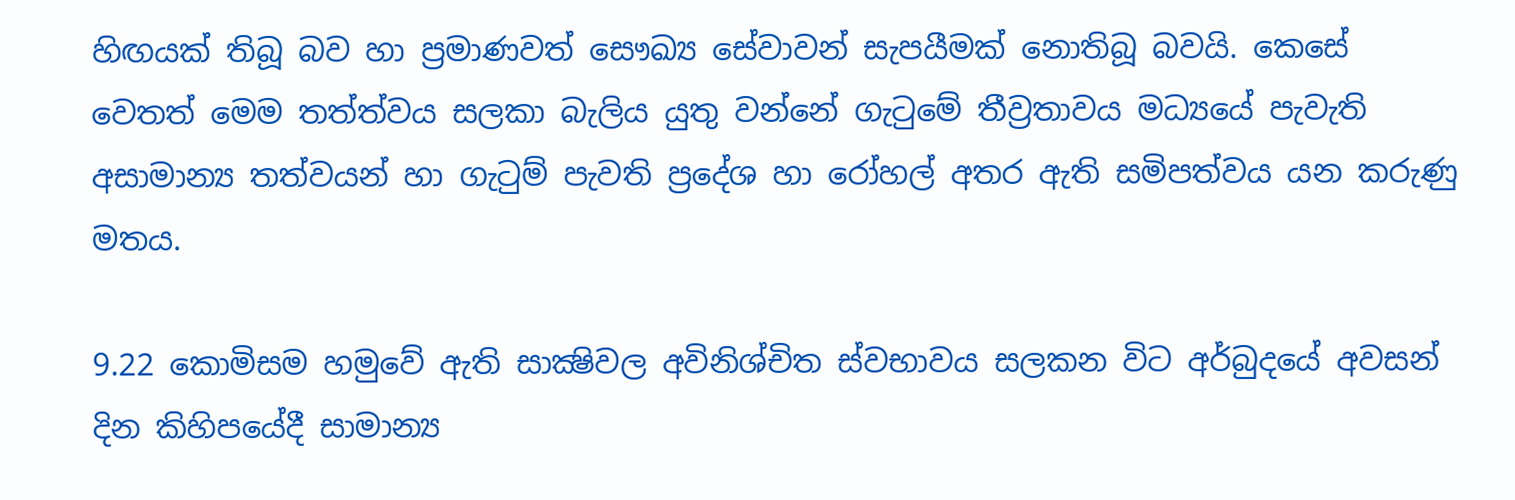හිඟයක්‌ තිබූ බව හා ප්‍රමාණවත් සෞඛ්‍ය සේවාවන් සැපයීමක්‌ නොතිබූ බවයි. කෙසේ වෙතත් මෙම තත්ත්වය සලකා බැලිය යුතු වන්නේ ගැටුමේ තීව්‍රතාවය මධ්‍යයේ පැවැති අසාමාන්‍ය තත්වයන් හා ගැටුම් පැවති ප්‍රදේශ හා රෝහල් අතර ඇති සමිපත්වය යන කරුණු මතය.

9.22 කොමිසම හමුවේ ඇති සාක්‍ෂිවල අවිනිශ්චිත ස්‌වභාවය සලකන විට අර්බුදයේ අවසන් දින කිහිපයේදී සාමාන්‍ය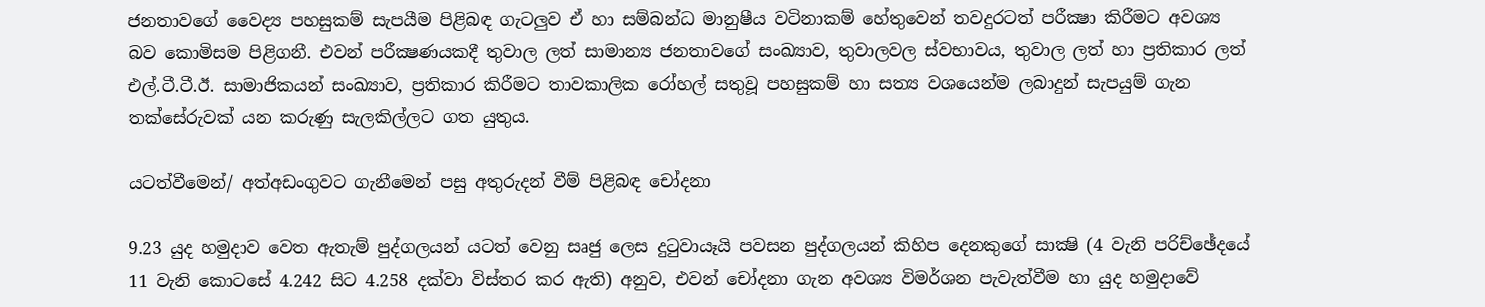ජනතාවගේ වෛද්‍ය පහසුකම් සැපයීම පිළිබඳ ගැටලුව ඒ හා සම්බන්ධ මානුෂීය වටිනාකම් හේතුවෙන් තවදුරටත් පරීක්‍ෂා කිරීමට අවශ්‍ය බව කොමිසම පිළිගනී. එවන් පරීක්‍ෂණයකදී තුවාල ලත් සාමාන්‍ය ජනතාවගේ සංඛ්‍යාව, තුවාලවල ස්‌වභාවය, තුවාල ලත් හා ප්‍රතිකාර ලත් එල්.ටී.ටී.ඊ. සාමාජිකයන් සංඛ්‍යාව, ප්‍රතිකාර කිරීමට තාවකාලික රෝහල් සතුවූ පහසුකම් හා සත්‍ය වශයෙන්ම ලබාදුන් සැපයුම් ගැන තක්‌සේරුවක්‌ යන කරුණු සැලකිල්ලට ගත යුතුය.

යටත්වීමෙන්/ අත්අඩංගුවට ගැනීමෙන් පසු අතුරුදන් වීම් පිළිබඳ චෝදනා

9.23 යුද හමුදාව වෙත ඇතැම් පුද්ගලයන් යටත් වෙනු සෘජු ලෙස දුටුවායෑයි පවසන පුද්ගලයන් කිහිප දෙනකුගේ සාක්‍ෂි (4 වැනි පරිච්ඡේදයේ 11 වැනි කොටසේ 4.242 සිට 4.258 දක්‌වා විස්‌තර කර ඇති) අනුව, එවන් චෝදනා ගැන අවශ්‍ය විමර්ශන පැවැත්වීම හා යුද හමුදාවේ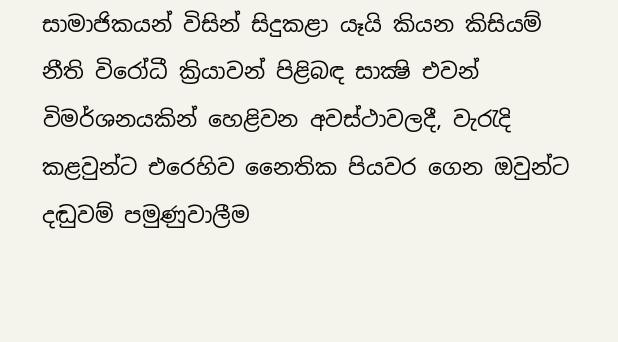සාමාජිකයන් විසින් සිදුකළා යෑයි කියන කිසියම් නීති විරෝධී ක්‍රියාවන් පිළිබඳ සාක්‍ෂි එවන් විමර්ශනයකින් හෙළිවන අවස්‌ථාවලදී, වැරැදි කළවුන්ට එරෙහිව නෛතික පියවර ගෙන ඔවුන්ට දඬුවම් පමුණුවාලීම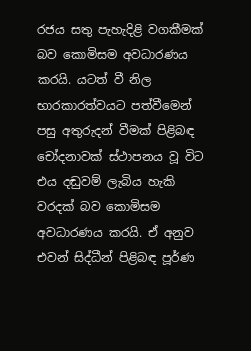රජය සතු පැහැදිළි වගකීමක්‌ බව කොමිසම අවධාරණය කරයි. යටත් වී නිල භාරකාරත්වයට පත්වීමෙන් පසු අතුරුදන් වීමක්‌ පිළිබඳ චෝදනාවක්‌ ස්‌ථාපනය වූ විට එය දඬුවම් ලැබිය හැකි වරදක්‌ බව කොමිසම අවධාරණය කරයි. ඒ අනුව එවන් සිද්ධීන් පිළිබඳ පූර්ණ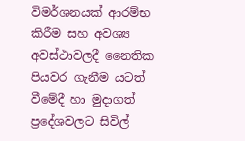විමර්ශනයක්‌ ආරම්භ කිරීම සහ අවශ්‍ය අවස්‌ථාවලදී නෛතික පියවර ගැනීම යටත් වීමේදී හා මුදාගත් ප්‍රදේශවලට සිවිල්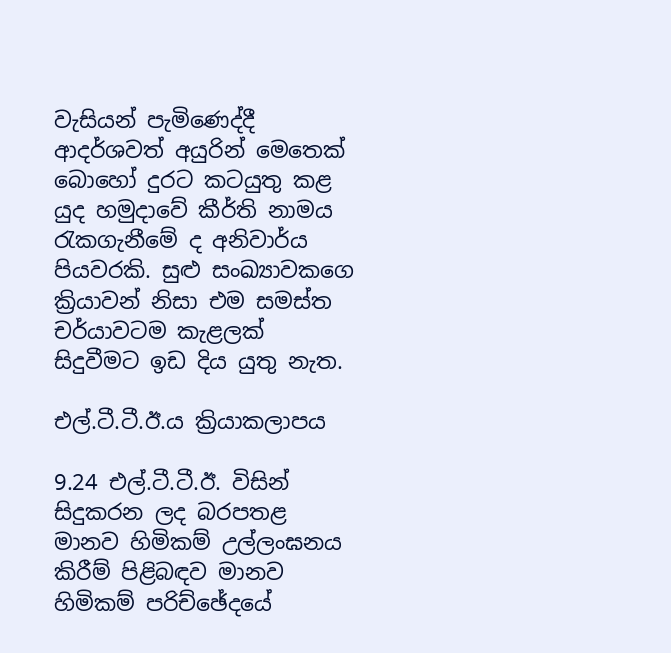වැසියන් පැමිණෙද්දී ආදර්ශවත් අයුරින් මෙතෙක්‌ බොහෝ දුරට කටයුතු කළ යුද හමුදාවේ කීර්ති නාමය රැකගැනීමේ ද අනිවාර්ය පියවරකි. සුළු සංඛ්‍යාවකගෙ ක්‍රියාවන් නිසා එම සමස්‌ත චර්යාවටම කැළලක්‌ සිදුවීමට ඉඩ දිය යුතු නැත.

එල්.ටී.ටී.ඊ.ය ක්‍රියාකලාපය

9.24 එල්.ටී.ටී.ඊ. විසින් සිදුකරන ලද බරපතළ මානව හිමිකම් උල්ලංඝනය කිරීම් පිළිබඳව මානව හිමිකම් පරිච්ඡේදයේ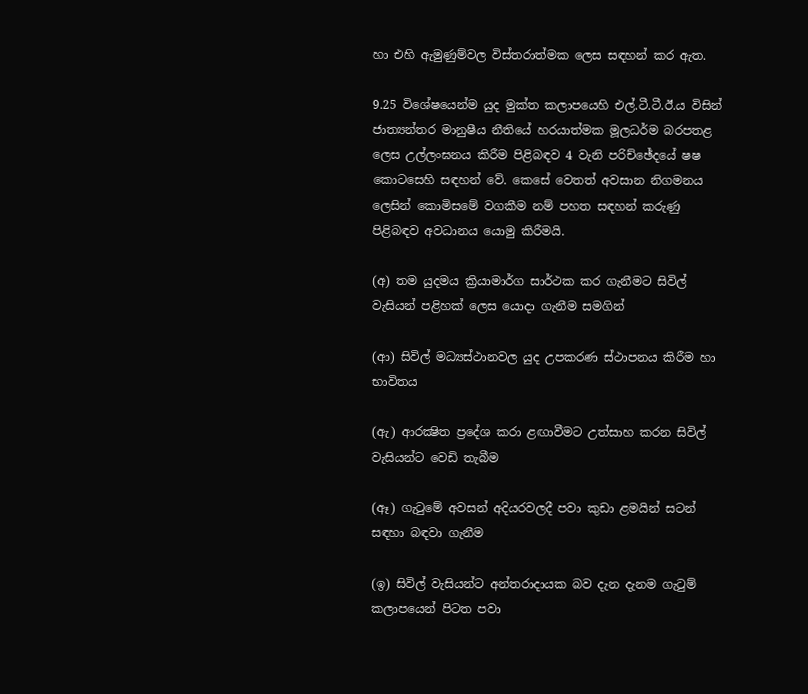හා එහි ඇමුණුම්වල විස්‌තරාත්මක ලෙස සඳහන් කර ඇත.

9.25 විශේෂයෙන්ම යුද මුක්‌ත කලාපයෙහි එල්.ටී.ටී.ඊ.ය විසින් ජාත්‍යන්තර මානුෂීය නීතියේ හරයාත්මක මූලධර්ම බරපතළ ලෙස උල්ලංඝනය කිරීම පිළිබඳව 4 වැනි පරිච්ඡේදයේ ෂෂ කොටසෙහි සඳහන් වේ. කෙසේ වෙතත් අවසාන නිගමනය ලෙසින් කොමිසමේ වගකීම නම් පහත සඳහන් කරුණු පිළිබඳව අවධානය යොමු කිරීමයි.

(අ) තම යුදමය ක්‍රියාමාර්ග සාර්ථක කර ගැනීමට සිවිල් වැසියන් පළිහක්‌ ලෙස යොදා ගැනීම සමගින්

(ආ) සිවිල් මධ්‍යස්‌ථානවල යුද උපකරණ ස්‌ථාපනය කිරීම හා භාවිතය

(ඇ) ආරක්‍ෂිත ප්‍රදේශ කරා ළඟාවීමට උත්සාහ කරන සිවිල් වැසියන්ට වෙඩි තැබීම

(ඈ) ගැටුමේ අවසන් අදියරවලදී පවා කුඩා ළමයින් සටන් සඳහා බඳවා ගැනීම

(ඉ) සිවිල් වැසියන්ට අන්තරාදායක බව දැන දැනම ගැටුම් කලාපයෙන් පිටත පවා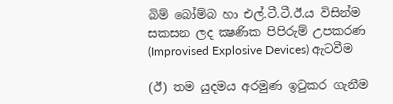බිම් බෝම්බ හා එල්.ටී.ටී.ඊ.ය විසින්ම සකසන ලද ක්‍ෂණික පිපිරුම් උපකරණ (Improvised Explosive Devices) ඇටවීම

(ඊ) තම යුදමය අරමුණ ඉටුකර ගැනීම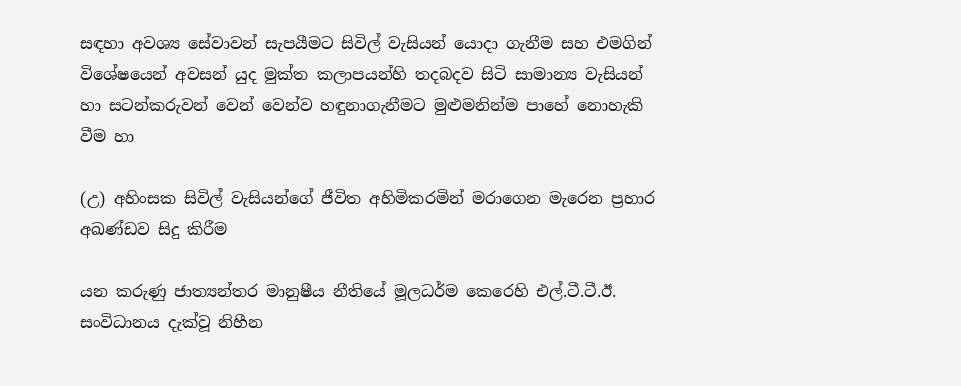සඳහා අවශ්‍ය සේවාවන් සැපයීමට සිවිල් වැසියන් යොදා ගැනීම සහ එමගින් විශේෂයෙන් අවසන් යුද මුක්‌ත කලාපයන්හි තදබදව සිටි සාමාන්‍ය වැසියන් හා සටන්කරුවන් වෙන් වෙන්ව හඳුනාගැනීමට මුළුමනින්ම පාහේ නොහැකි වීම හා

(උ) අහිංසක සිවිල් වැසියන්ගේ ජීවිත අහිමිකරමින් මරාගෙන මැරෙන ප්‍රහාර අඛණ්‌ඩව සිදු කිරීම

යන කරුණු ජාත්‍යන්තර මානුෂීය නීතියේ මූලධර්ම කෙරෙහි එල්.ටී.ටී.ඊ. සංවිධානය දැක්‌වූ නිහීන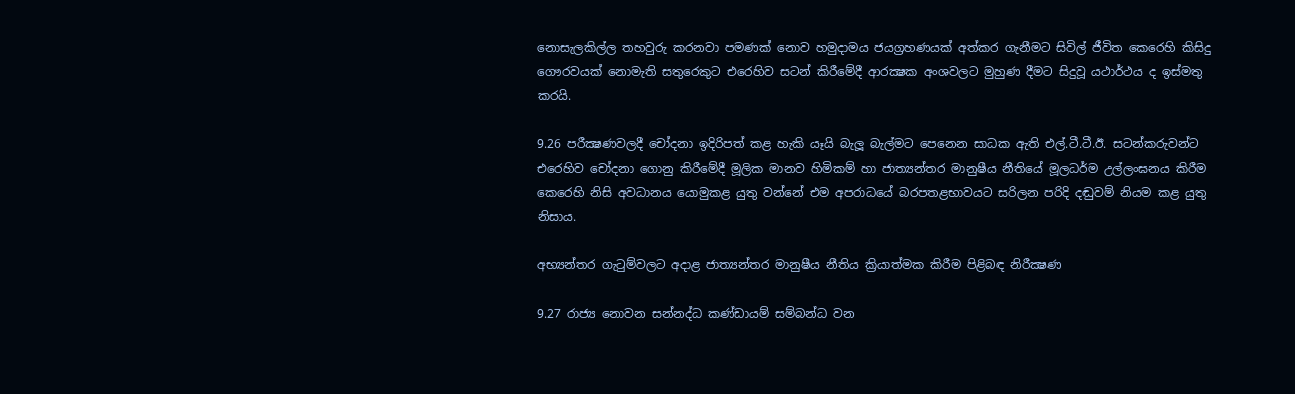නොසැලකිල්ල තහවුරු කරනවා පමණක්‌ නොව හමුදාමය ජයග්‍රහණයක්‌ අත්කර ගැනීමට සිවිල් ජීවිත කෙරෙහි කිසිදු ගෞරවයක්‌ නොමැති සතුරෙකුට එරෙහිව සටන් කිරීමේදී ආරක්‍ෂක අංශවලට මුහුණ දීමට සිදුවූ යථාර්ථය ද ඉස්‌මතු කරයි.

9.26 පරීක්‍ෂණවලදී චෝදනා ඉදිරිපත් කළ හැකි යෑයි බැලූ බැල්මට පෙනෙන සාධක ඇති එල්.ටී.ටී.ඊ. සටන්කරුවන්ට එරෙහිව චෝදනා ගොනු කිරීමේදී මූලික මානව හිමිකම් හා ජාත්‍යන්තර මානුෂීය නීතියේ මූලධර්ම උල්ලංඝනය කිරීම කෙරෙහි නිසි අවධානය යොමුකළ යුතු වන්නේ එම අපරාධයේ බරපතළභාවයට සරිලන පරිදි දඬුවම් නියම කළ යුතු නිසාය.

අභ්‍යන්තර ගැටුම්වලට අදාළ ජාත්‍යන්තර මානුෂීය නීතිය ක්‍රියාත්මක කිරීම පිළිබඳ නිරීක්‍ෂණ

9.27 රාජ්‍ය නොවන සන්නද්ධ කණ්‌ඩායම් සම්බන්ධ වන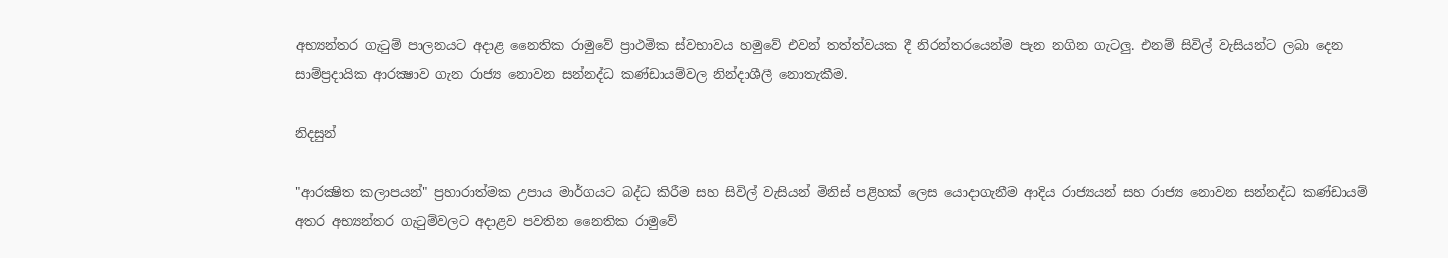අභ්‍යන්තර ගැටුම් පාලනයට අදාළ නෛතික රාමුවේ ප්‍රාථමික ස්‌වභාවය හමුවේ එවන් තත්ත්වයක දී නිරන්තරයෙන්ම පැන නගින ගැටලු. එනම් සිවිල් වැසියන්ට ලබා දෙන සාම්ප්‍රදායික ආරක්‍ෂාව ගැන රාජ්‍ය නොවන සන්නද්ධ කණ්‌ඩායම්වල නින්දාශීලී නොතැකීම.

නිදසුන්

"ආරක්‍ෂිත කලාපයන්" ප්‍රහාරාත්මක උපාය මාර්ගයට බද්ධ කිරීම සහ සිවිල් වැසියන් මිනිස්‌ පළිහක්‌ ලෙස යොදාගැනීම ආදිය රාජ්‍යයන් සහ රාජ්‍ය නොවන සන්නද්ධ කණ්‌ඩායම් අතර අභ්‍යන්තර ගැටුම්වලට අදාළව පවතින නෛතික රාමුවේ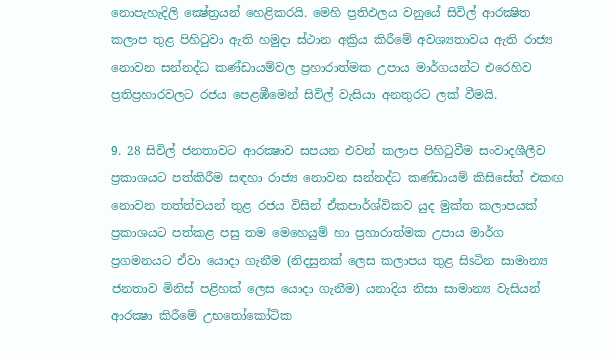නොපැහැදිලි ක්‍ෂේත්‍රයන් හෙළිකරයි. මෙහි ප්‍රතිඵලය වනුයේ සිවිල් ආරක්‍ෂිත කලාප තුළ පිහිටුවා ඇති හමුදා ස්‌ථාන අක්‍රිය කිරීමේ අවශ්‍යතාවය ඇති රාජ්‍ය නොවන සන්නද්ධ කණ්‌ඩායම්වල ප්‍රහාරාත්මක උපාය මාර්ගයන්ට එරෙහිව ප්‍රතිප්‍රහාරවලට රජය පෙළඹීමෙන් සිවිල් වැසියා අනතුරට ලක්‌ වීමයි.

9. 28 සිවිල් ජනතාවට ආරක්‍ෂාව සපයන එවන් කලාප පිහිටුවීම සංවාදශීලීව ප්‍රකාශයට පත්කිරීම සඳහා රාජ්‍ය නොවන සන්නද්ධ කණ්‌ඩායම් කිසිසේත් එකඟ නොවන තත්ත්වයන් තුළ රජය විසින් ඒකපාර්ශ්විකව යුද මුක්‌ත කලාපයක්‌ ප්‍රකාශයට පත්කළ පසු තම මෙහෙයුම් හා ප්‍රහාරාත්මක උපාය මාර්ග ප්‍රගමනයට ඒවා යොදා ගැනීම (නිදසුනක්‌ ලෙස කලාපය තුළ සිsටින සාමාන්‍ය ජනතාව මිනිස්‌ පළිහක්‌ ලෙස යොදා ගැනීම) යනාදිය නිසා සාමාන්‍ය වැසියන් ආරක්‍ෂා කිරීමේ උභතෝකෝටික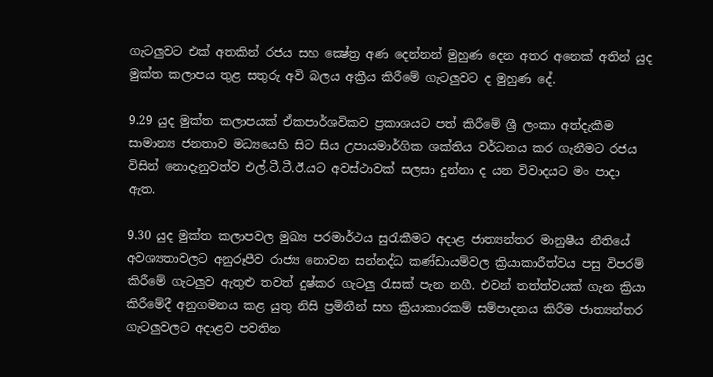ගැටලුවට එක්‌ අතකින් රජය සහ ක්‍ෂේත්‍ර අණ දෙන්නන් මුහුණ දෙන අතර අනෙක්‌ අතින් යුද මුක්‌ත කලාපය තුළ සතුරු අවි බලය අක්‍රීය කිරීමේ ගැටලුවට ද මුහුණ දේ.

9.29 යුද මුක්‌ත කලාපයක්‌ ඒකපාර්ශවිකව ප්‍රකාශයට පත් කිරීමේ ශ්‍රී ලංකා අත්දැකීම සාමාන්‍ය ජනතාව මධ්‍යයෙහි සිට සිය උපායමාර්ගික ශක්‌තිය වර්ධනය කර ගැනීමට රජය විසින් නොදැනුවත්ව එල්.ටී.ටී.ඊ.යට අවස්‌ථාවක්‌ සලසා දුන්නා ද යන විවාදයට මං පාදා ඇත.

9.30 යුද මුක්‌ත කලාපවල මුඛ්‍ය පරමාර්ථය සුරැකීමට අදාළ ජාත්‍යන්තර මානුෂීය නීතියේ අවශ්‍යතාවලට අනුරූපීව රාජ්‍ය නොවන සන්නද්ධ කණ්‌ඩායම්වල ක්‍රියාකාරීත්වය පසු විපරම් කිරීමේ ගැටලුව ඇතුළු තවත් දුෂ්කර ගැටලු රැසක්‌ පැන නගී. එවන් තත්ත්වයක්‌ ගැන ක්‍රියා කිරීමේදී අනුගමනය කළ යුතු නිසි ප්‍රමිතීන් සහ ක්‍රියාකාරකම් සම්පාදනය කිරීම ජාත්‍යන්තර ගැටලුවලට අදාළව පවතින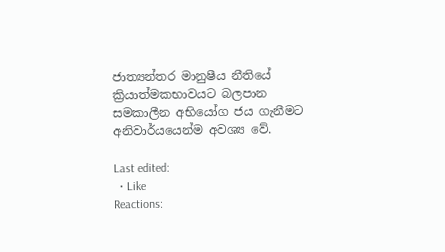ජාත්‍යන්තර මානුෂීය නීතියේ ක්‍රියාත්මකභාවයට බලපාන සමකාලීන අභියෝග ජය ගැනීමට අනිවාර්යයෙන්ම අවශ්‍ය වේ.

Last edited:
  • Like
Reactions: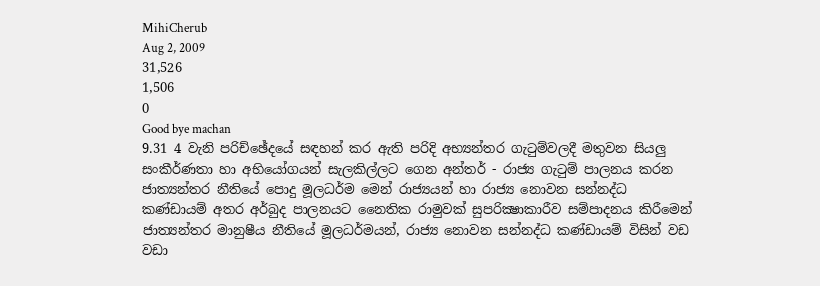MihiCherub
Aug 2, 2009
31,526
1,506
0
Good bye machan
9.31 4 වැනි පරිච්ඡේදයේ සඳහන් කර ඇති පරිදි අභ්‍යන්තර ගැටුම්වලදී මතුවන සියලු සංකීර්ණතා හා අභියෝගයන් සැලකිල්ලට ගෙන අන්තර් - රාජ්‍ය ගැටුම් පාලනය කරන ජාත්‍යන්තර නීතියේ පොදු මූලධර්ම මෙන් රාජ්‍යයන් හා රාජ්‍ය නොවන සන්නද්ධ කණ්‌ඩායම් අතර අර්බුද පාලනයට නෛතික රාමුවක්‌ සුපරික්‍ෂාකාරීව සම්පාදනය කිරීමෙන් ජාත්‍යන්තර මානුෂීය නීතියේ මූලධර්මයන්, රාජ්‍ය නොවන සන්නද්ධ කණ්‌ඩායම් විසින් වඩ වඩා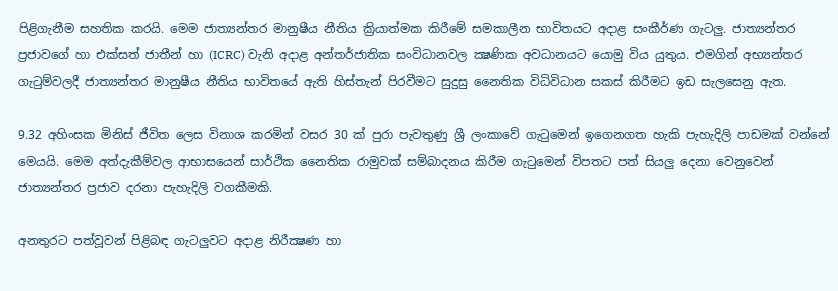පිළිගැනීම සහතික කරයි. මෙම ජාත්‍යන්තර මානුෂීය නීතිය ක්‍රියාත්මක කිරීමේ සමකාලීන භාවිතයට අදාළ සංකීර්ණ ගැටලු. ජාත්‍යන්තර ප්‍රජාවගේ හා එක්‌සත් ජාතීන් හා (ICRC) වැනි අදාළ අන්තර්ජාතික සංවිධානවල ක්‍ෂණික අවධානයට යොමු විය යුතුය. එමගින් අභ්‍යන්තර ගැටුම්වලදී ජාත්‍යන්තර මානුෂීය නීතිය භාවිතයේ ඇති හිස්‌තැන් පිරවීමට සුදුසු නෛතික විධිවිධාන සකස්‌ කිරීමට ඉඩ සැලසෙනු ඇත.

9.32 අහිංසක මිනිස්‌ ජීවිත ලෙස විනාශ කරමින් වසර 30 ක්‌ පුරා පැවතුණු ශ්‍රී ලංකාවේ ගැටුමෙන් ඉගෙනගත හැකි පැහැදිලි පාඩමක්‌ වන්නේ මෙයයි. මෙම අත්දැකීම්වල ආභාසයෙන් සාර්ථික නෛතික රාමුවක්‌ සම්බාදනය කිරීම ගැටුමෙන් විපතට පත් සියලු දෙනා වෙනුවෙන් ජාත්‍යන්තර ප්‍රජාව දරනා පැහැදිලි වගකීමකි.

අනතුරට පත්වූවන් පිළිබඳ ගැටලුවට අදාළ නිරීක්‍ෂණ හා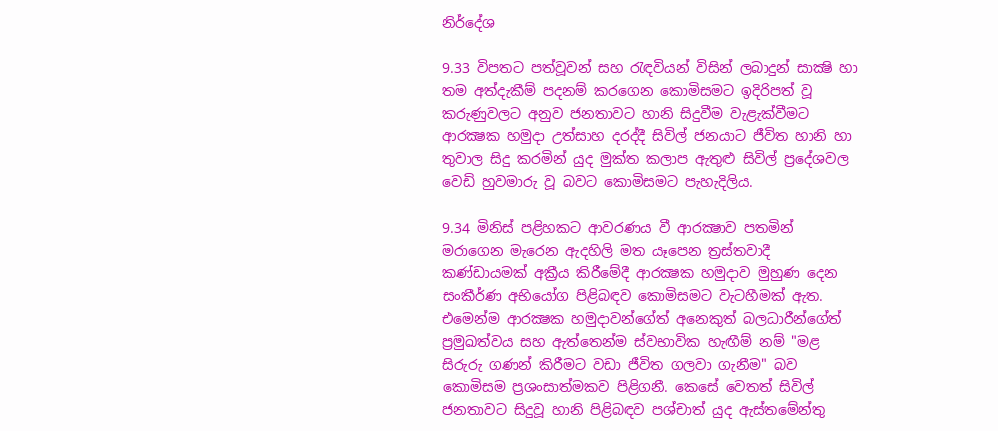නිර්දේශ

9.33 විපතට පත්වූවන් සහ රැඳවියන් විසින් ලබාදුන් සාක්‍ෂි හා තම අත්දැකීම් පදනම් කරගෙන කොමිසමට ඉදිරිපත් වූ කරුණුවලට අනුව ජනතාවට හානි සිදුවීම වැළැක්‌වීමට ආරක්‍ෂක හමුදා උත්සාහ දරද්දී සිවිල් ජනයාට ජීවිත හානි හා තුවාල සිදු කරමින් යුද මුක්‌ත කලාප ඇතුළු සිවිල් ප්‍රදේශවල වෙඩි හුවමාරු වූ බවට කොමිසමට පැහැදිලිය.

9.34 මිනිස්‌ පළිහකට ආවරණය වී ආරක්‍ෂාව පතමින් මරාගෙන මැරෙන ඇදහිලි මත යෑපෙන ත්‍රස්‌තවාදී කණ්‌ඩායමක්‌ අක්‍රීය කිරීමේදී ආරක්‍ෂක හමුදාව මුහුණ දෙන සංකීර්ණ අභියෝග පිළිබඳව කොමිසමට වැටහීමක්‌ ඇත. එමෙන්ම ආරක්‍ෂක හමුදාවන්ගේත් අනෙකුත් බලධාරීන්ගේත් ප්‍රමුඛත්වය සහ ඇත්තෙන්ම ස්‌වභාවික හැඟීම් නම් "මළ සිරුරු ගණන් කිරීමට වඩා ජීවිත ගලවා ගැනීම" බව කොමිසම ප්‍රශංසාත්මකව පිළිගනී. කෙසේ වෙතත් සිවිල් ජනතාවට සිදුවූ හානි පිළිබඳව පශ්චාත් යුද ඇස්‌තමේන්තු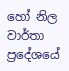හෝ නිල වාර්තා ප්‍රදේශයේ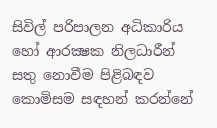සිවිල් පරිපාලන අධිකාරිය හෝ ආරක්‍ෂක නිලධාරීන් සතු නොවීම පිළිබඳව කොමිසම සඳහන් කරන්නේ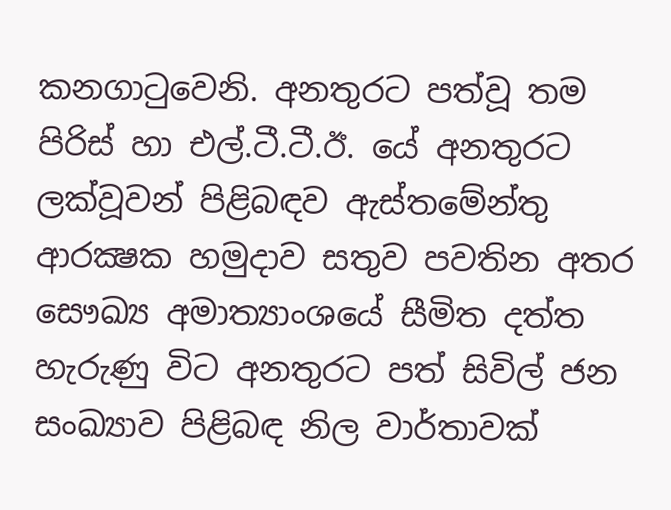කනගාටුවෙනි. අනතුරට පත්වූ තම පිරිස්‌ හා එල්.ටී.ටී.ඊ. යේ අනතුරට ලක්‌වූවන් පිළිබඳව ඇස්‌තමේන්තු ආරක්‍ෂක හමුදාව සතුව පවතින අතර සෞඛ්‍ය අමාත්‍යාංශයේ සීමිත දත්ත හැරුණු විට අනතුරට පත් සිවිල් ජන සංඛ්‍යාව පිළිබඳ නිල වාර්තාවක්‌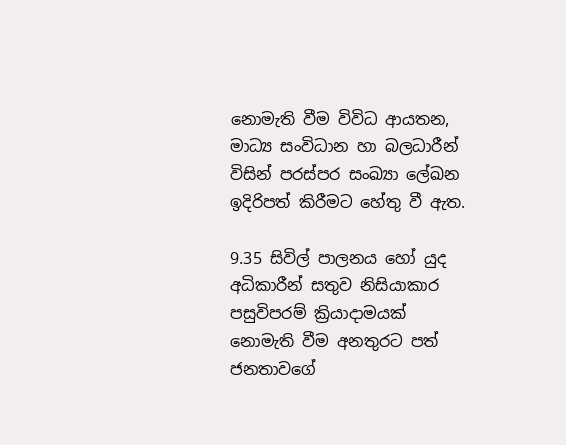නොමැති වීම විවිධ ආයතන, මාධ්‍ය සංවිධාන හා බලධාරීන් විසින් පරස්‌පර සංඛ්‍යා ලේඛන ඉදිරිපත් කිරීමට හේතු වී ඇත.

9.35 සිවිල් පාලනය හෝ යුද අධිකාරීන් සතුව නිසියාකාර පසුවිපරම් ක්‍රියාදාමයක්‌ නොමැති වීම අනතුරට පත් ජනතාවගේ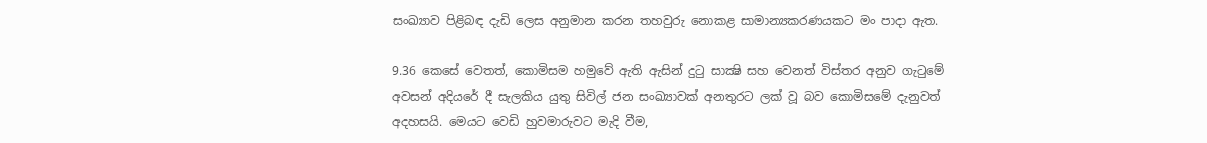සංඛ්‍යාව පිළිබඳ දැඩි ලෙස අනුමාන කරන තහවුරු නොකළ සාමාන්‍යකරණයකට මං පාදා ඇත.

9.36 කෙසේ වෙතත්, කොමිසම හමුවේ ඇති ඇසින් දුටු සාක්‍ෂි සහ වෙනත් විස්‌තර අනුව ගැටුමේ අවසන් අදියරේ දී සැලකිය යුතු සිවිල් ජන සංඛ්‍යාවක්‌ අනතුරට ලක්‌ වූ බව කොමිසමේ දැනුවත් අදහසයි. මෙයට වෙඩි හුවමාරුවට මැදි වීම,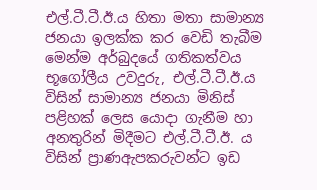එල්.ටී.ටී.ඊ.ය හිතා මතා සාමාන්‍ය ජනයා ඉලක්‌ක කර වෙඩි තැබීම මෙන්ම අර්බුදයේ ගතිකත්වය භූගෝලීය උවදුරු, එල්.ටී.ටී.ඊ.ය විසින් සාමාන්‍ය ජනයා මිනිස්‌ පළිහක්‌ ලෙස යොදා ගැනීම හා අනතුරින් මිදීමට එල්.ටී.ටී.ඊ. ය විසින් ප්‍රාණඇපකරුවන්ට ඉඩ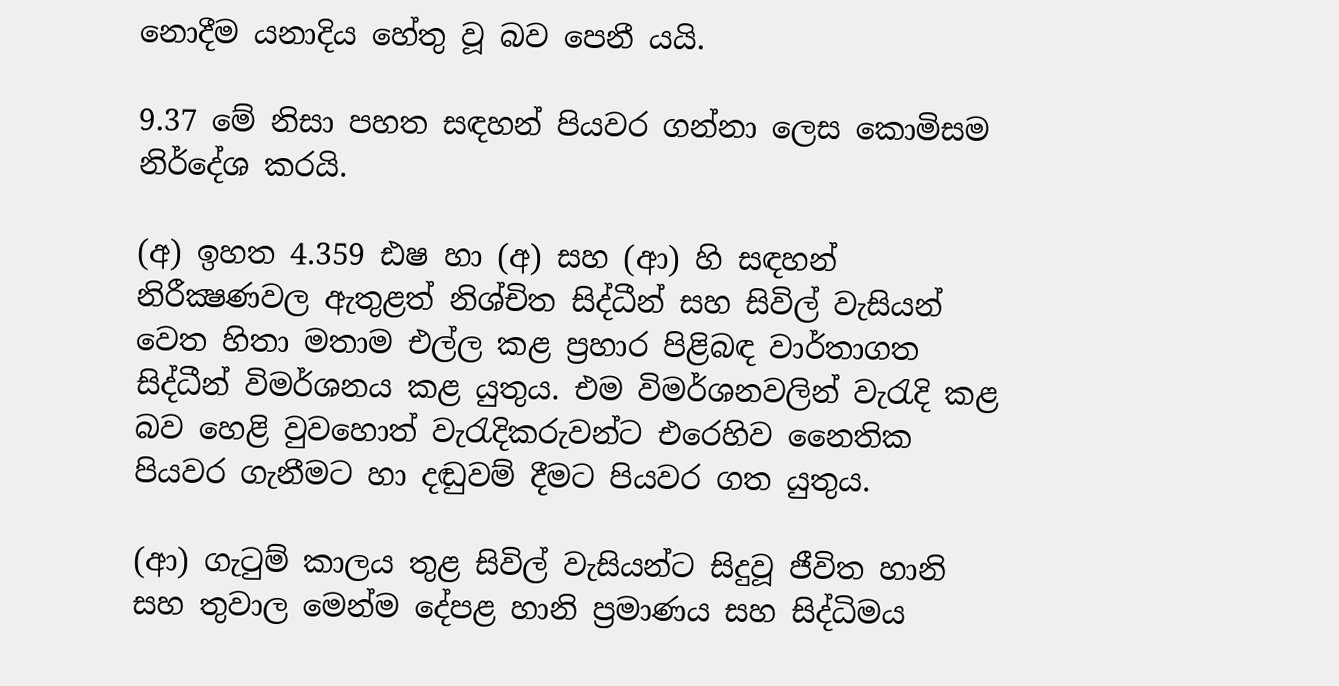නොදීම යනාදිය හේතු වූ බව පෙනී යයි.

9.37 මේ නිසා පහත සඳහන් පියවර ගන්නා ලෙස කොමිසම නිර්දේශ කරයි.

(අ) ඉහත 4.359 ඪෂ හා (අ) සහ (ආ) හි සඳහන් නිරීක්‍ෂණවල ඇතුළත් නිශ්චිත සිද්ධීන් සහ සිවිල් වැසියන් වෙත හිතා මතාම එල්ල කළ ප්‍රහාර පිළිබඳ වාර්තාගත සිද්ධීන් විමර්ශනය කළ යුතුය. එම විමර්ශනවලින් වැරැදි කළ බව හෙළි වුවහොත් වැරැදිකරුවන්ට එරෙහිව නෛතික පියවර ගැනීමට හා දඬුවම් දීමට පියවර ගත යුතුය.

(ආ) ගැටුම් කාලය තුළ සිවිල් වැසියන්ට සිදුවූ ජීවිත හානි සහ තුවාල මෙන්ම දේපළ හානි ප්‍රමාණය සහ සිද්ධිමය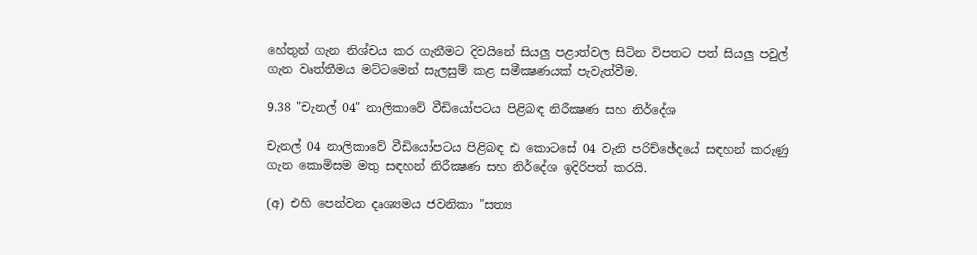හේතුන් ගැන නිශ්චය කර ගැනීමට දිවයිනේ සියලු පළාත්වල සිටින විපතට පත් සියලු පවුල් ගැන වෘත්තීමය මට්‌ටමෙන් සැලසුම් කළ සමීක්‍ෂණයක්‌ පැවැත්වීම.

9.38 "චැනල් 04" නාලිකාවේ වීඩියෝපටය පිළිබඳ නිරීක්‍ෂණ සහ නිර්දේශ

චැනල් 04 නාලිකාවේ වීඩියෝපටය පිළිබඳ ඪ කොටසේ 04 වැනි පරිච්ඡේදයේ සඳහන් කරුණු ගැන කොමිසම මතු සඳහන් නිරීක්‍ෂණ සහ නිර්දේශ ඉදිරිපත් කරයි.

(අ) එහි පෙන්වන දෘශ්‍යමය ජවනිකා "සත්‍ය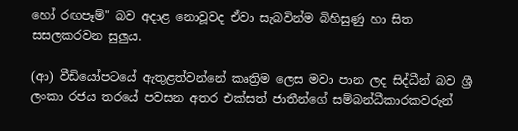හෝ රඟපෑම්" බව අදාළ නොවූවද ඒවා සැබවින්ම බිහිසුණු හා සිත සසලකරවන සුලුය.

(ආ) වීඩියෝපටයේ ඇතුළත්වන්නේ කෘත්‍රිම ලෙස මවා පාන ලද සිද්ධීන් බව ශ්‍රී ලංකා රජය තරයේ පවසන අතර එක්‌සත් ජාතීන්ගේ සම්බන්ධීකාරකවරුන්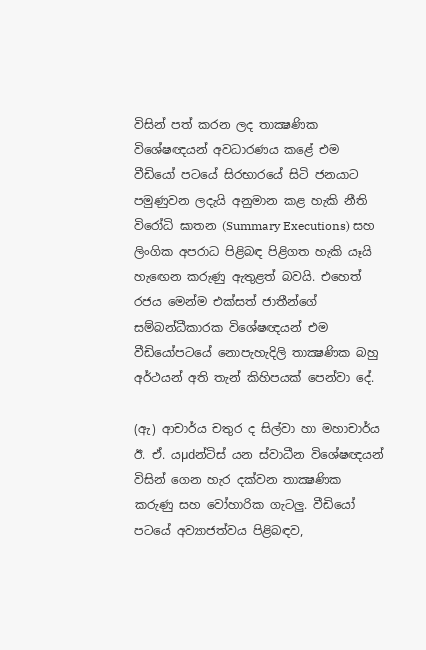විසින් පත් කරන ලද තාක්‍ෂණික විශේෂඥයන් අවධාරණය කළේ එම වීඩියෝ පටයේ සිරභාරයේ සිටි ජනයාට පමුණුවන ලදැයි අනුමාන කළ හැකි නීති විරෝධි ඝාතන (Summary Executions) සහ ලිංගික අපරාධ පිළිබඳ පිළිගත හැකි යෑයි හැඟෙන කරුණු ඇතුළත් බවයි. එහෙත් රජය මෙන්ම එක්‌සත් ජාතීන්ගේ සම්බන්ධීකාරක විශේෂඥයන් එම වීඩියෝපටයේ නොපැහැදිලි තාක්‍ෂණික බහු අර්ථයන් අති තැන් කිහිපයක්‌ පෙන්වා දේ.

(ඇ) ආචාර්ය චතුර ද සිල්වා හා මහාචාර්ය ඊ. ඒ. යµdන්ටිස්‌ යන ස්‌වාධීන විශේෂඥයන් විසින් ගෙන හැර දක්‌වන තාක්‍ෂණික කරුණු සහ වෝහාරික ගැටලු. වීඩියෝ පටයේ අව්‍යාජත්වය පිළිබඳව,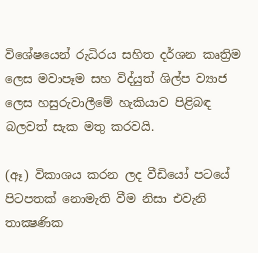විශේෂයෙන් රුධිරය සහිත දර්ශන කෘත්‍රිම ලෙස මවාපෑම සහ විද්යුත් ශිල්ප ව්‍යාජ ලෙස හසුරුවාලීමේ හැකියාව පිළිබඳ බලවත් සැක මතු කරවයි.

(ඈ) විකාශය කරන ලද වීඩියෝ පටයේ පිටපතක්‌ නොමැති වීම නිසා එවැනි තාක්‍ෂණික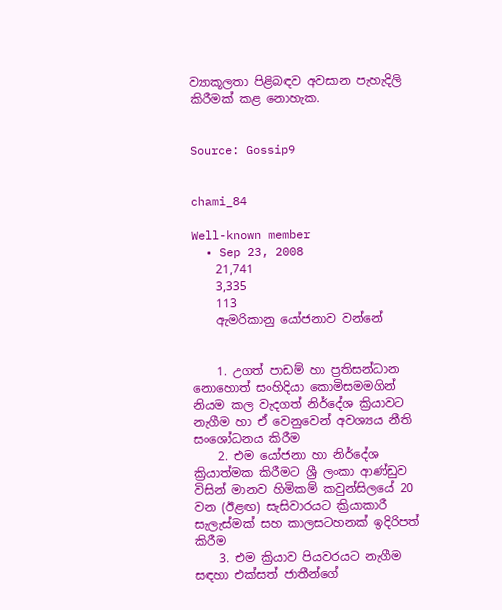ව්‍යාකූලතා පිළිබඳව අවසාන පැහැදිලි කිරීමක්‌ කළ නොහැක.


Source: Gossip9


chami_84

Well-known member
  • Sep 23, 2008
    21,741
    3,335
    113
    ඇමරිකානු යෝජනාව වන්නේ


    1. උගත් පාඩම් හා ප්‍රතිසන්ධාන නොහොත් සංහිදියා කොමිසමමගින් නියම කල වැදගත් නිර්දේශ ක්‍රියාවට නැගීම හා ඒ වෙනුවෙන් අවශ්‍යය නීති සංශෝධනය කිරීම
    2. එම යෝජනා හා නිර්දේශ ක්‍රියාත්මක කිරීමට ශ්‍රී ලංකා ආණ්ඩුව විසින් මානව හිමිකම් කවුන්සිලයේ 20 වන (ඊළඟ) සැසිවාරයට ක්‍රියාකාරී සැලැස්මක් සහ කාලසටහනක් ඉදිරිපත් කිරීම
    3. එම ක්‍රියාව පියවරයට නැගීම සඳහා එක්සත් ජාතීන්ගේ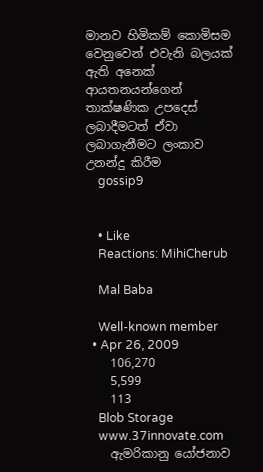මානව හිමිකම් කොමිසම වෙනුවෙන් එවැනි බලයක් ඇති අනෙක් ආයතනයන්ගෙන් තාක්ෂණික උපදෙස් ලබාදීමටත් ඒවා ලබාගැනීමට ලංකාව උනන්දු කිරීම
    gossip9


    • Like
    Reactions: MihiCherub

    Mal Baba

    Well-known member
  • Apr 26, 2009
    106,270
    5,599
    113
    Blob Storage
    www.37innovate.com
    ඇමරිකානු යෝජනාව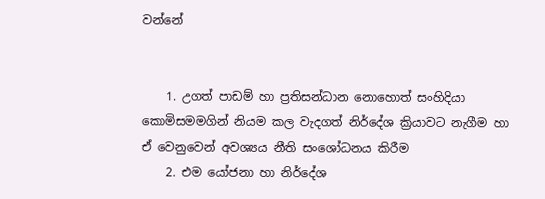වන්නේ


    1. උගත් පාඩම් හා ප්‍රතිසන්ධාන නොහොත් සංහිදියා කොමිසමමගින් නියම කල වැදගත් නිර්දේශ ක්‍රියාවට නැගීම හා ඒ වෙනුවෙන් අවශ්‍යය නීති සංශෝධනය කිරීම
    2. එම යෝජනා හා නිර්දේශ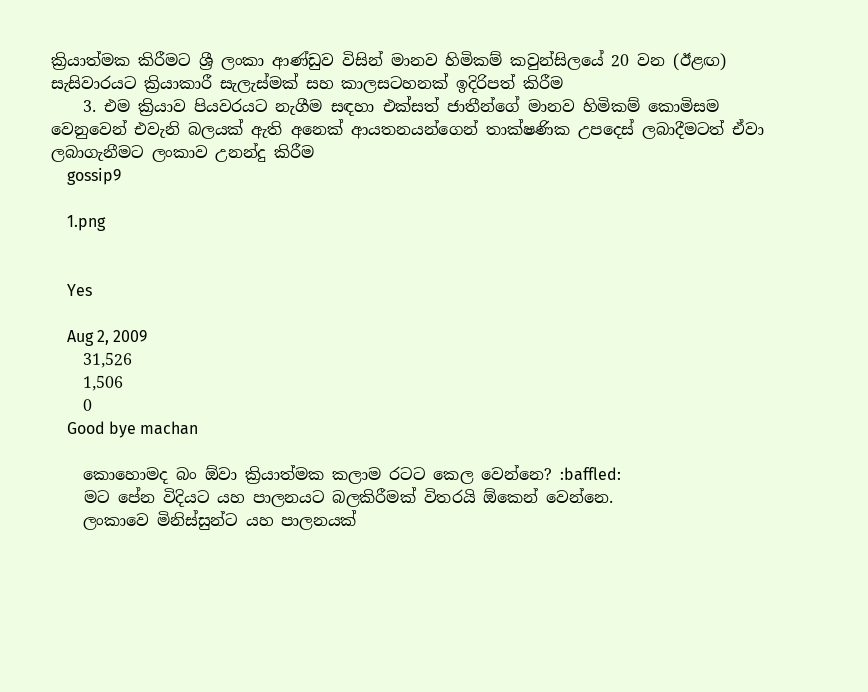ක්‍රියාත්මක කිරීමට ශ්‍රී ලංකා ආණ්ඩුව විසින් මානව හිමිකම් කවුන්සිලයේ 20 වන (ඊළඟ) සැසිවාරයට ක්‍රියාකාරී සැලැස්මක් සහ කාලසටහනක් ඉදිරිපත් කිරීම
    3. එම ක්‍රියාව පියවරයට නැගීම සඳහා එක්සත් ජාතීන්ගේ මානව හිමිකම් කොමිසම වෙනුවෙන් එවැනි බලයක් ඇති අනෙක් ආයතනයන්ගෙන් තාක්ෂණික උපදෙස් ලබාදීමටත් ඒවා ලබාගැනීමට ලංකාව උනන්දු කිරීම
    gossip9

    1.png


    Yes

    Aug 2, 2009
    31,526
    1,506
    0
    Good bye machan

    කොහොමද බං ඕවා ක්‍රියාත්මක කලාම රටට කෙල වෙන්නෙ? :baffled:
    මට පේන විදියට යහ පාලනයට බලකිරීමක් විතරයි ඕකෙන් වෙන්නෙ.
    ලංකාවෙ මිනිස්සුන්ට යහ පාලනයක්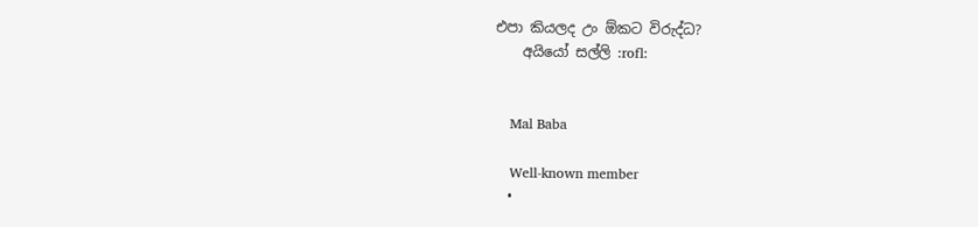එපා කියලද උං ඕකට විරුද්ධ?
    අයියෝ සල්ලි :rofl:


    Mal Baba

    Well-known member
  •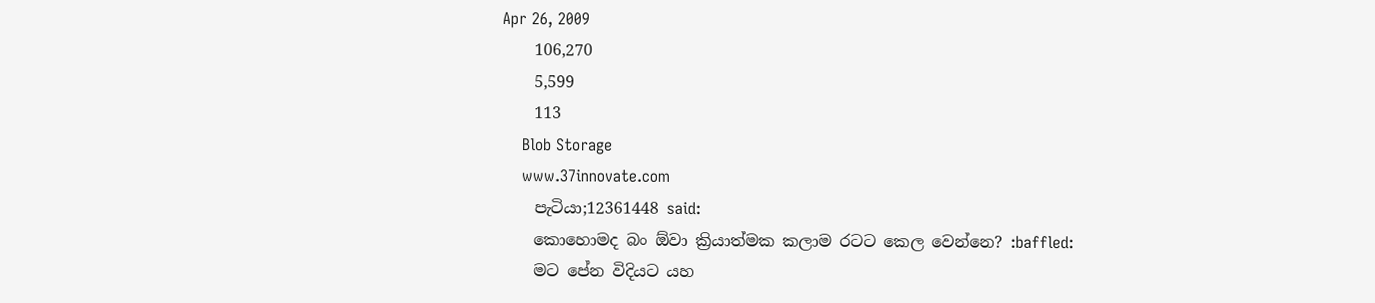Apr 26, 2009
    106,270
    5,599
    113
    Blob Storage
    www.37innovate.com
    පැටියා;12361448 said:
    කොහොමද බං ඕවා ක්‍රියාත්මක කලාම රටට කෙල වෙන්නෙ? :baffled:
    මට පේන විදියට යහ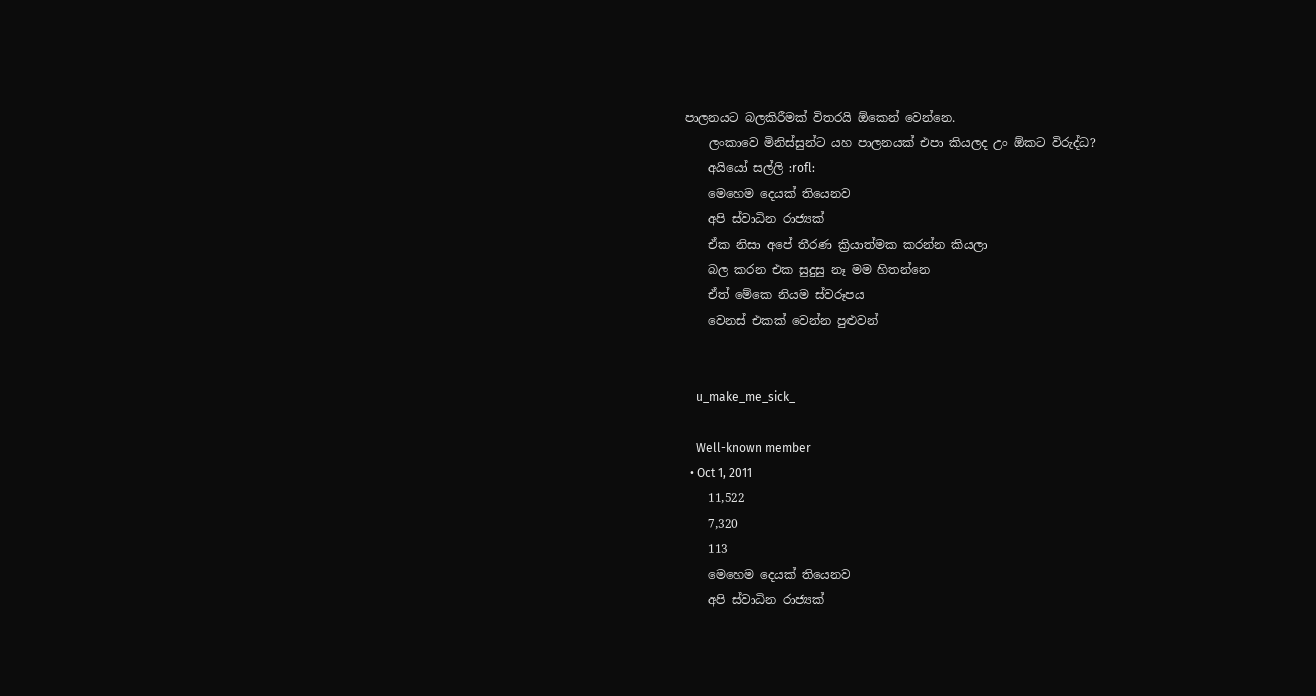පාලනයට බලකිරීමක් විතරයි ඕකෙන් වෙන්නෙ.
    ලංකාවෙ මිනිස්සුන්ට යහ පාලනයක් එපා කියලද උං ඕකට විරුද්ධ?
    අයියෝ සල්ලි :rofl:
    මෙහෙම දෙයක් තියෙනව
    අපි ස්වාධින රාජ්‍යක්
    ඒක නිසා අපේ තීරණ ක්‍රියාත්මක කරන්න කියලා
    බල කරන එක සුදුසු නෑ මම හිතන්නෙ
    ඒත් මේකෙ නියම ස්වරූපය
    වෙනස් එකක් වෙන්න පුළුවන්


    u_make_me_sick_

    Well-known member
  • Oct 1, 2011
    11,522
    7,320
    113
    මෙහෙම දෙයක් තියෙනව
    අපි ස්වාධින රාජ්‍යක්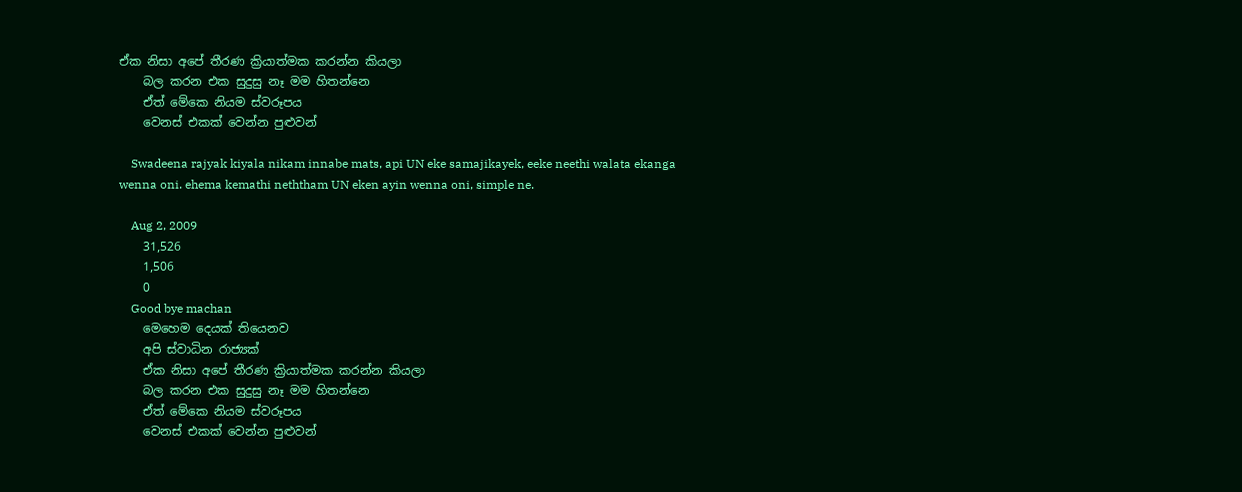ඒක නිසා අපේ තීරණ ක්‍රියාත්මක කරන්න කියලා
    බල කරන එක සුදුසු නෑ මම හිතන්නෙ
    ඒත් මේකෙ නියම ස්වරූපය
    වෙනස් එකක් වෙන්න පුළුවන්

    Swadeena rajyak kiyala nikam innabe mats, api UN eke samajikayek, eeke neethi walata ekanga wenna oni. ehema kemathi neththam UN eken ayin wenna oni, simple ne.

    Aug 2, 2009
    31,526
    1,506
    0
    Good bye machan
    මෙහෙම දෙයක් තියෙනව
    අපි ස්වාධින රාජ්‍යක්
    ඒක නිසා අපේ තීරණ ක්‍රියාත්මක කරන්න කියලා
    බල කරන එක සුදුසු නෑ මම හිතන්නෙ
    ඒත් මේකෙ නියම ස්වරූපය
    වෙනස් එකක් වෙන්න පුළුවන්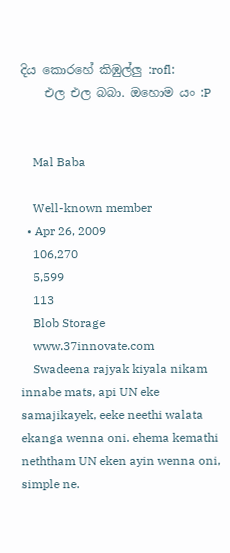දිය කොරහේ කිඹුල්ලු :rofl:
    එල එල බබා. ඔහොම යං :P


    Mal Baba

    Well-known member
  • Apr 26, 2009
    106,270
    5,599
    113
    Blob Storage
    www.37innovate.com
    Swadeena rajyak kiyala nikam innabe mats, api UN eke samajikayek, eeke neethi walata ekanga wenna oni. ehema kemathi neththam UN eken ayin wenna oni, simple ne.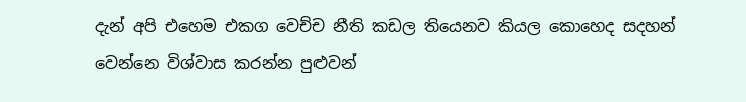දැන් අපි එහෙම එකග වෙච්ච නීති කඩල තියෙනව කියල කොහෙද සදහන් වෙන්නෙ විශ්වාස කරන්න පුළුවන්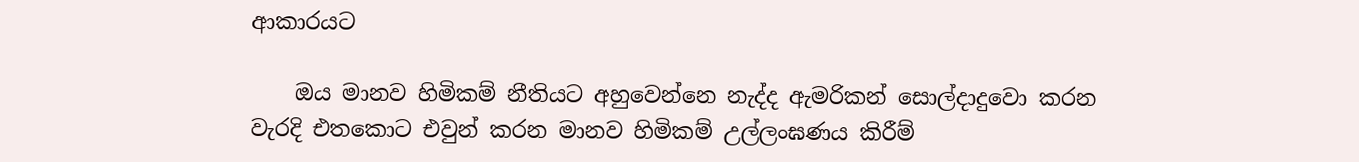ආකාරයට

    ඔය මානව හිමිකම් නීතියට අහුවෙන්නෙ නැද්ද ඇමරිකන් සොල්දාදුවො කරන වැරදි එතකොට එවුන් කරන මානව හිමිකම් උල්ලංඝණය කිරීම්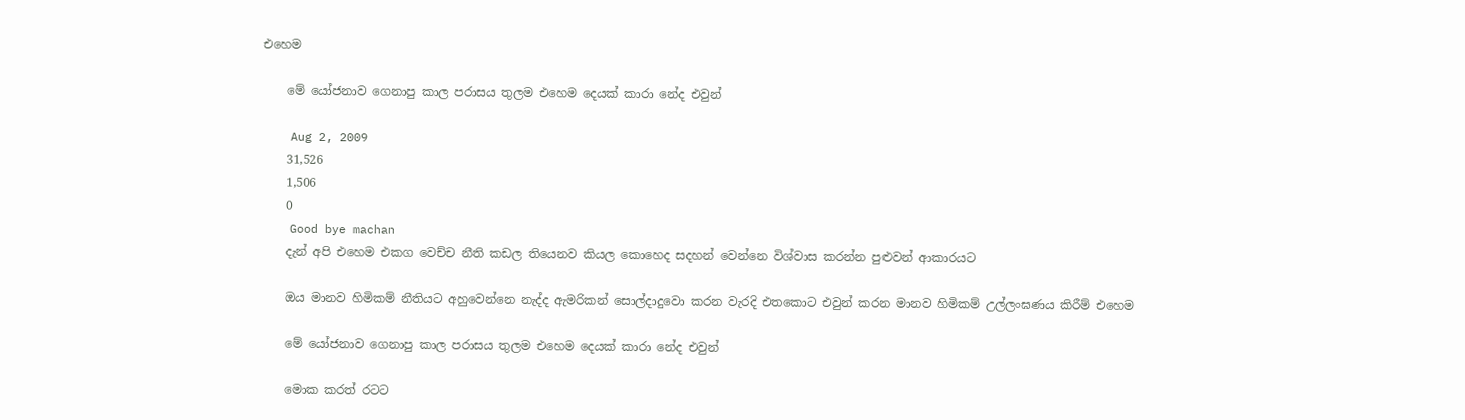එහෙම

    මේ යෝජනාව ගෙනාපු කාල පරාසය තුලම එහෙම දෙයක් කාරා නේද එවුන්

    Aug 2, 2009
    31,526
    1,506
    0
    Good bye machan
    දැන් අපි එහෙම එකග වෙච්ච නීති කඩල තියෙනව කියල කොහෙද සදහන් වෙන්නෙ විශ්වාස කරන්න පුළුවන් ආකාරයට

    ඔය මානව හිමිකම් නීතියට අහුවෙන්නෙ නැද්ද ඇමරිකන් සොල්දාදුවො කරන වැරදි එතකොට එවුන් කරන මානව හිමිකම් උල්ලංඝණය කිරීම් එහෙම

    මේ යෝජනාව ගෙනාපු කාල පරාසය තුලම එහෙම දෙයක් කාරා නේද එවුන්

    මොක කරත් රටට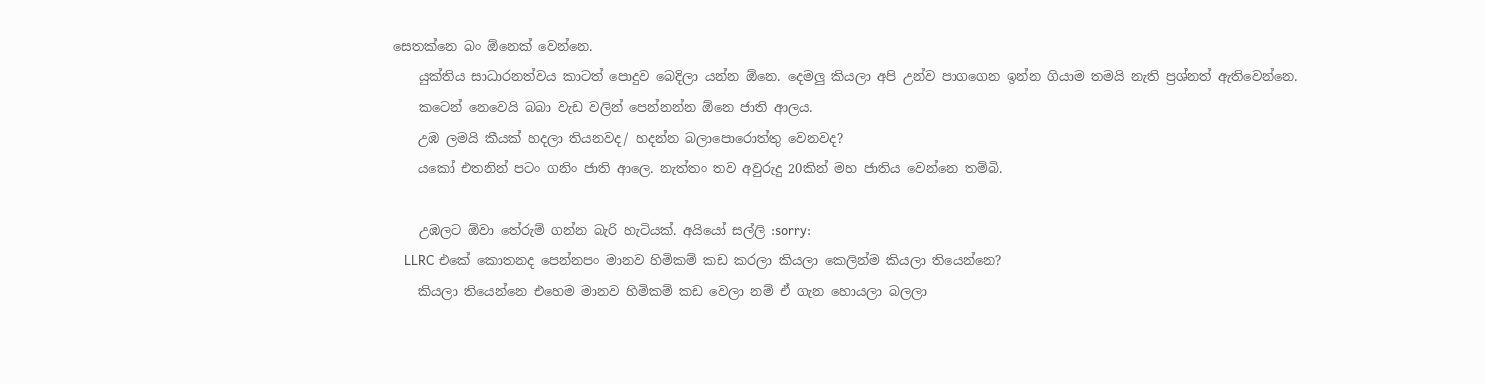සෙතක්නෙ බං ඕනෙක් වෙන්නෙ.
    යුක්තිය සාධාරනත්වය කාටත් පොදුව බෙදිලා යන්න ඕනෙ. දෙමලු කියලා අපි උන්ව පාගගෙන ඉන්න ගියාම තමයි නැති ප්‍රශ්නත් ඇතිවෙන්නෙ.
    කටෙන් නෙවෙයි බබා වැඩ වලින් පෙන්නන්න ඕනෙ ජාති ආලය.
    උඹ ලමයි කීයක් හදලා තියනවද/ හදන්න බලාපොරොත්තු වෙනවද?
    යකෝ එතනින් පටං ගනිං ජාති ආලෙ. නැත්තං තව අවුරුදු 20කින් මහ ජාතිය වෙන්නෙ තම්බි.

    උඹලට ඕවා තේරුම් ගන්න බැරි හැටියක්. අයියෝ සල්ලි :sorry:
    LLRC එකේ කොතනද පෙන්නපං මානව හිමිකම් කඩ කරලා කියලා කෙලින්ම කියලා තියෙන්නෙ?
    කියලා තියෙන්නෙ එහෙම මානව හිමිකම් කඩ වෙලා නම් ඒ ගැන හොයලා බලලා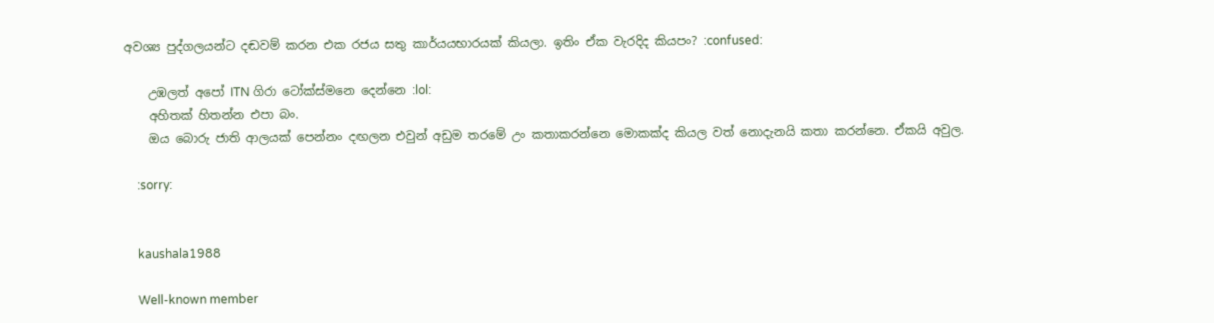අවශ්‍ය පුද්ගලයන්ට දඬවම් කරන එක රජය සතු කාර්යයභාරයක් කියලා. ඉතිං ඒක වැරදිද කියපං? :confused:

    උඹලත් අපෝ ITN ගිරා ටෝක්ස්මනෙ දෙන්නෙ :lol:
    අහිතක් හිතන්න එපා බං.
    ඔය බොරු ජාති ආලයක් පෙන්නං දඟලන එවුන් අඩුම තරමේ උං කතාකරන්නෙ මොකක්ද කියල වත් නොදැනයි කතා කරන්නෙ. ඒකයි අවුල.

    :sorry:


    kaushala1988

    Well-known member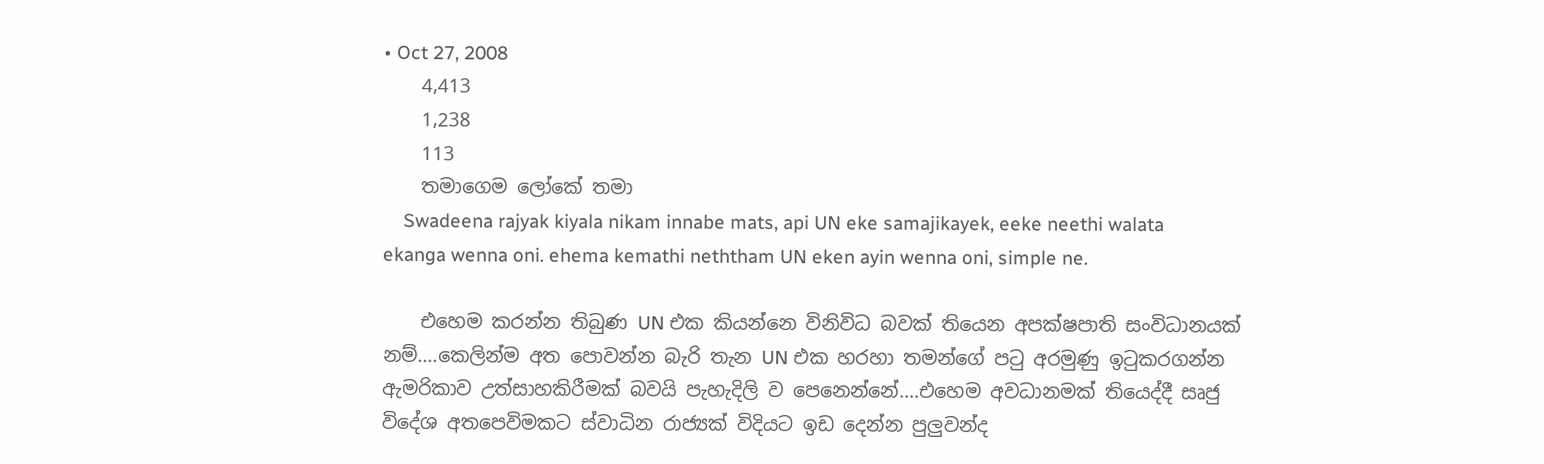• Oct 27, 2008
    4,413
    1,238
    113
    තමාගෙම ලෝකේ තමා
    Swadeena rajyak kiyala nikam innabe mats, api UN eke samajikayek, eeke neethi walata ekanga wenna oni. ehema kemathi neththam UN eken ayin wenna oni, simple ne.

    එහෙම කරන්න තිබුණ UN එක කියන්නෙ විනිවිධ බවක් තියෙන අපක්ෂපාති සංවිධානයක් නම්....කෙලින්ම අත පොවන්න බැරි තැන UN එක හරහා තමන්ගේ පටු අරමුණු ඉටුකරගන්න ඇමරිකාව උත්සාහකිරීමක් බවයි පැහැදිලි ව පෙනෙන්නේ....එහෙම අවධානමක් තියෙද්දී සෘජු විදේශ අතපෙවිමකට ස්වාධින රාජ්‍යක් විදියට ඉඩ දෙන්න පුලුවන්ද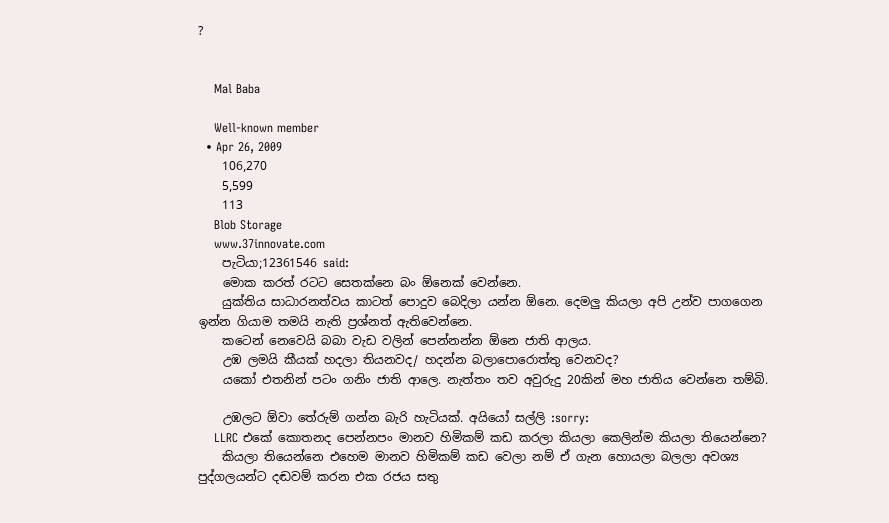?


    Mal Baba

    Well-known member
  • Apr 26, 2009
    106,270
    5,599
    113
    Blob Storage
    www.37innovate.com
    පැටියා;12361546 said:
    මොක කරත් රටට සෙතක්නෙ බං ඕනෙක් වෙන්නෙ.
    යුක්තිය සාධාරනත්වය කාටත් පොදුව බෙදිලා යන්න ඕනෙ. දෙමලු කියලා අපි උන්ව පාගගෙන ඉන්න ගියාම තමයි නැති ප්‍රශ්නත් ඇතිවෙන්නෙ.
    කටෙන් නෙවෙයි බබා වැඩ වලින් පෙන්නන්න ඕනෙ ජාති ආලය.
    උඹ ලමයි කීයක් හදලා තියනවද/ හදන්න බලාපොරොත්තු වෙනවද?
    යකෝ එතනින් පටං ගනිං ජාති ආලෙ. නැත්තං තව අවුරුදු 20කින් මහ ජාතිය වෙන්නෙ තම්බි.

    උඹලට ඕවා තේරුම් ගන්න බැරි හැටියක්. අයියෝ සල්ලි :sorry:
    LLRC එකේ කොතනද පෙන්නපං මානව හිමිකම් කඩ කරලා කියලා කෙලින්ම කියලා තියෙන්නෙ?
    කියලා තියෙන්නෙ එහෙම මානව හිමිකම් කඩ වෙලා නම් ඒ ගැන හොයලා බලලා අවශ්‍ය පුද්ගලයන්ට දඬවම් කරන එක රජය සතු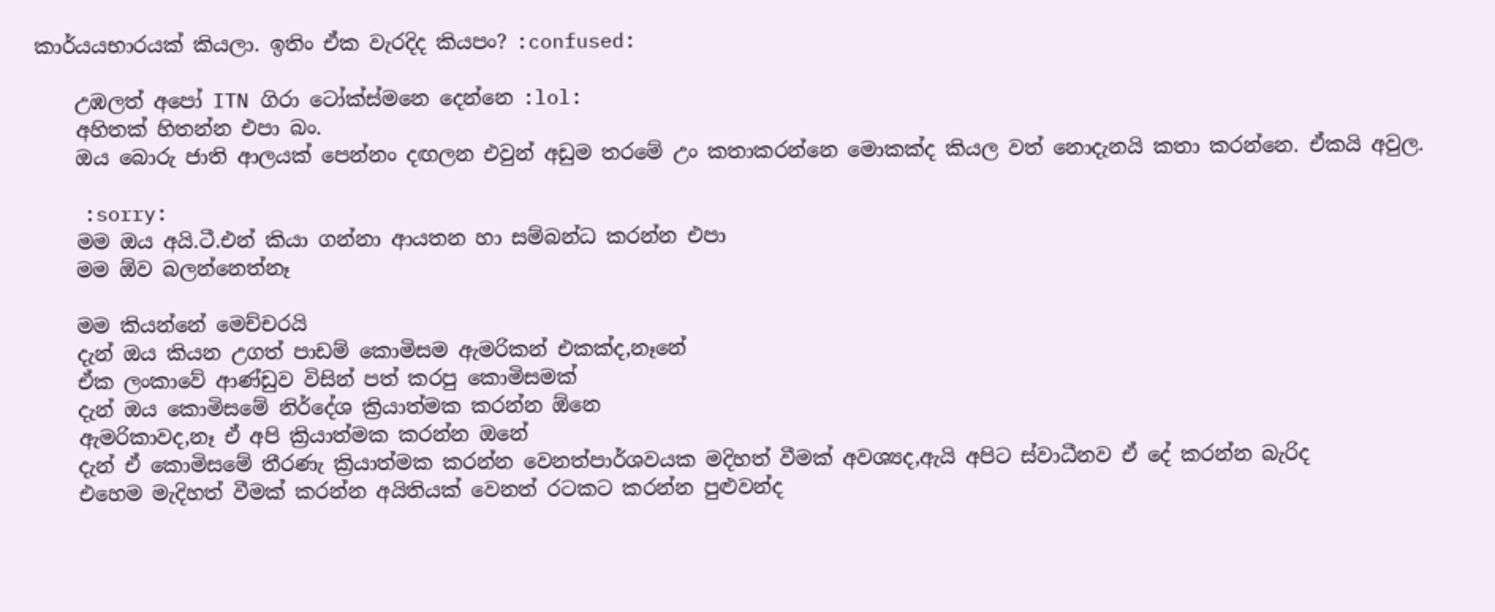කාර්යයභාරයක් කියලා. ඉතිං ඒක වැරදිද කියපං? :confused:

    උඹලත් අපෝ ITN ගිරා ටෝක්ස්මනෙ දෙන්නෙ :lol:
    අහිතක් හිතන්න එපා බං.
    ඔය බොරු ජාති ආලයක් පෙන්නං දඟලන එවුන් අඩුම තරමේ උං කතාකරන්නෙ මොකක්ද කියල වත් නොදැනයි කතා කරන්නෙ. ඒකයි අවුල.

    :sorry:
    මම ඔය අයි.ටී.එන් කියා ගන්නා ආයතන හා සම්බන්ධ කරන්න එපා
    මම ඕව බලන්නෙත්නෑ

    මම කියන්නේ මෙච්චරයි
    දැන් ඔය කියන උගත් පාඩම් කොමිසම ඇමරිකන් එකක්ද,නෑනේ
    ඒක ලංකාවේ ආණ්ඩුව විසින් පත් කරපු කොමිසමක්
    දැන් ඔය කොමිසමේ නිර්දේශ ක්‍රියාත්මක කරන්න ඕනෙ
    ඇමරිකාවද,නෑ ඒ අපි ක්‍රියාත්මක කරන්න ඔනේ
    දැන් ඒ කොමිසමේ තීරණැ ක්‍රියාත්මක කරන්න වෙනත්පාර්ශවයක මදිහත් වීමක් අවශ්‍යද,ඇයි අපිට ස්වාධීනව ඒ දේ කරන්න බැරිද
    එහෙම මැදිහත් වීමක් කරන්න අයිතියක් වෙනත් රටකට කරන්න පුළුවන්ද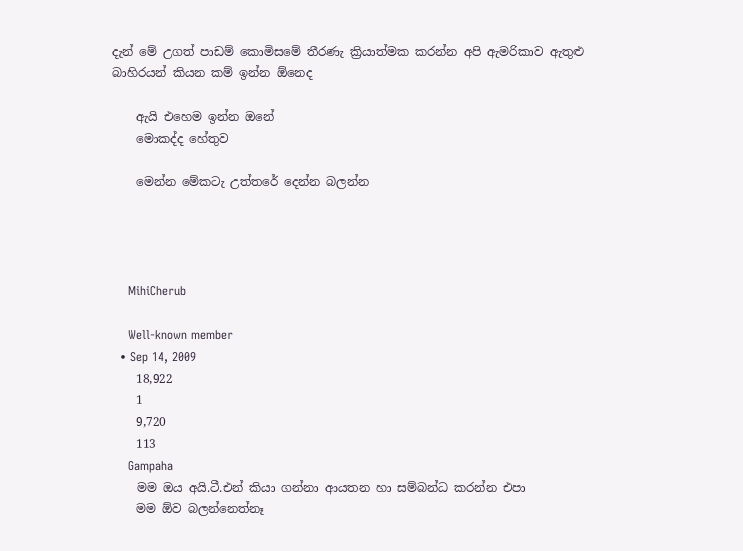දැන් මේ උගත් පාඩම් කොමිසමේ තීරණැ ක්‍රියාත්මක කරන්න අපි ඇමරිකාව ඇතුළු බාහිරයන් කියන කම් ඉන්න ඕනෙද

    ඇයි එහෙම ඉන්න ඔනේ
    මොකද්ද හේතුව

    මෙන්න මේකටැ උත්තරේ දෙන්න බලන්න




    MihiCherub

    Well-known member
  • Sep 14, 2009
    18,922
    1
    9,720
    113
    Gampaha
    මම ඔය අයි.ටී.එන් කියා ගන්නා ආයතන හා සම්බන්ධ කරන්න එපා
    මම ඕව බලන්නෙත්නෑ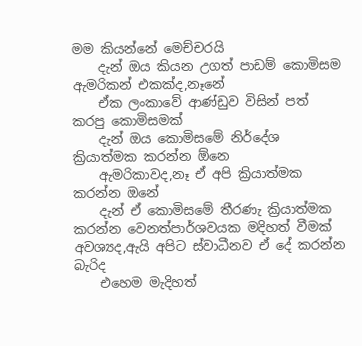මම කියන්නේ මෙච්චරයි
    දැන් ඔය කියන උගත් පාඩම් කොමිසම ඇමරිකන් එකක්ද,නෑනේ
    ඒක ලංකාවේ ආණ්ඩුව විසින් පත් කරපු කොමිසමක්
    දැන් ඔය කොමිසමේ නිර්දේශ ක්‍රියාත්මක කරන්න ඕනෙ
    ඇමරිකාවද,නෑ ඒ අපි ක්‍රියාත්මක කරන්න ඔනේ
    දැන් ඒ කොමිසමේ තීරණැ ක්‍රියාත්මක කරන්න වෙනත්පාර්ශවයක මදිහත් වීමක් අවශ්‍යද,ඇයි අපිට ස්වාධීනව ඒ දේ කරන්න බැරිද
    එහෙම මැදිහත්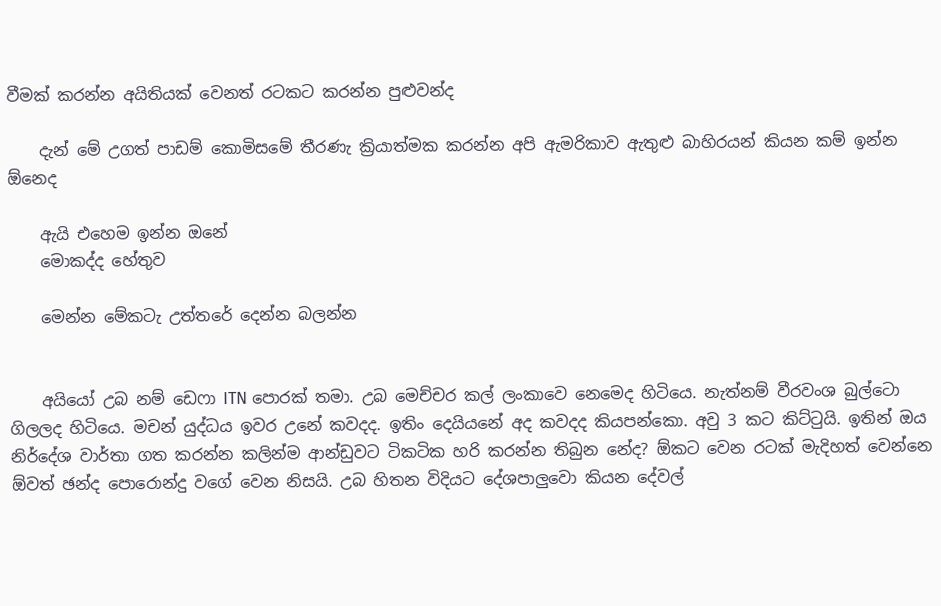වීමක් කරන්න අයිතියක් වෙනත් රටකට කරන්න පුළුවන්ද

    දැන් මේ උගත් පාඩම් කොමිසමේ තීරණැ ක්‍රියාත්මක කරන්න අපි ඇමරිකාව ඇතුළු බාහිරයන් කියන කම් ඉන්න ඕනෙද

    ඇයි එහෙම ඉන්න ඔනේ
    මොකද්ද හේතුව

    මෙන්න මේකටැ උත්තරේ දෙන්න බලන්න


    අයියෝ උබ නම් ඩෙෆා ITN පොරක් තමා. උබ මෙච්චර කල් ලංකාවෙ නෙමෙද හිටියෙ. නැත්නම් වීරවංශ බුල්ටො ගිලලද හිටියෙ. මචන් යුද්ධය ඉවර උනේ කවදද. ඉතිං දෙයියනේ අද කවදද කියපන්කො. අවු 3 කට කිට්ටුයි. ඉතින් ඔය නිර්දේශ වාර්තා ගත කරන්න කලින්ම ආන්ඩුවට ටිකටික හරි කරන්න තිබුන නේද? ඕකට වෙන රටක් මැදිහත් වෙන්නෙ ඕවත් ඡන්ද පොරොන්දු වගේ වෙන නිසයි. උබ හිතන විදියට දේශපාලුවො කියන දේවල්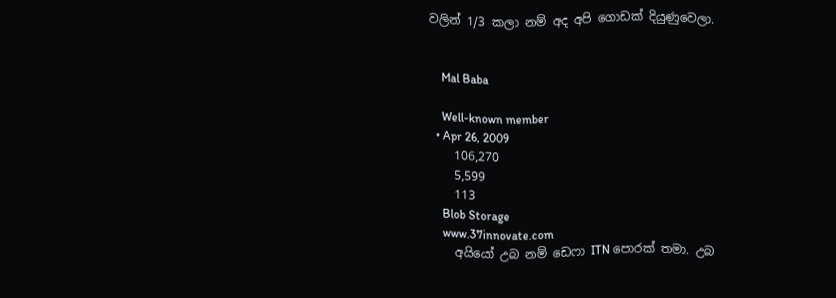වලින් 1/3 කලා නම් අද අපි ගොඩක් දියුණුවෙලා.


    Mal Baba

    Well-known member
  • Apr 26, 2009
    106,270
    5,599
    113
    Blob Storage
    www.37innovate.com
    අයියෝ උබ නම් ඩෙෆා ITN පොරක් තමා. උබ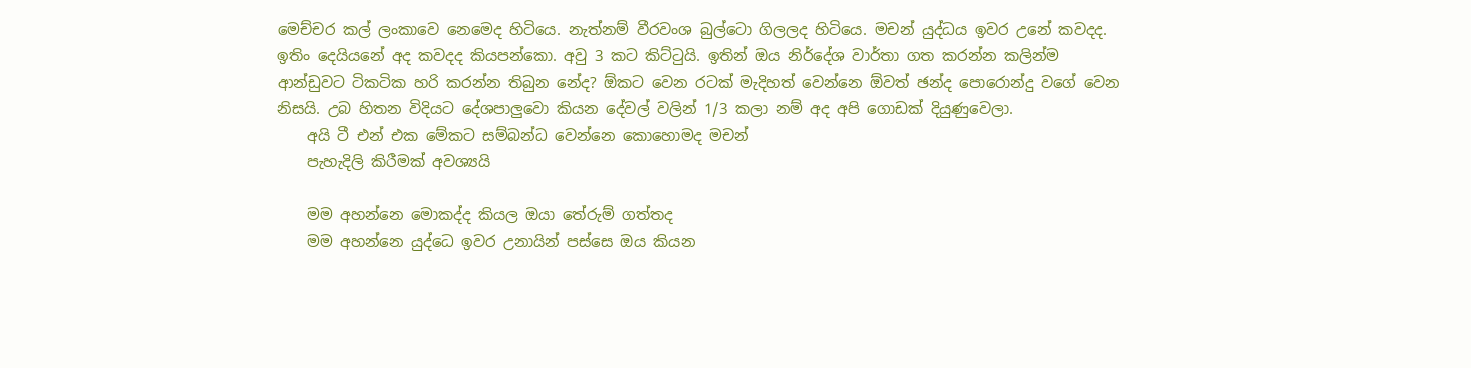මෙච්චර කල් ලංකාවෙ නෙමෙද හිටියෙ. නැත්නම් වීරවංශ බුල්ටො ගිලලද හිටියෙ. මචන් යුද්ධය ඉවර උනේ කවදද. ඉතිං දෙයියනේ අද කවදද කියපන්කො. අවු 3 කට කිට්ටුයි. ඉතින් ඔය නිර්දේශ වාර්තා ගත කරන්න කලින්ම ආන්ඩුවට ටිකටික හරි කරන්න තිබුන නේද? ඕකට වෙන රටක් මැදිහත් වෙන්නෙ ඕවත් ඡන්ද පොරොන්දු වගේ වෙන නිසයි. උබ හිතන විදියට දේශපාලුවො කියන දේවල් වලින් 1/3 කලා නම් අද අපි ගොඩක් දියුණුවෙලා.
    අයි ටී එන් එක මේකට සම්බන්ධ වෙන්නෙ කොහොමද මචන්
    පැහැදිලි කිරීමක් අවශ්‍යයි

    මම අහන්නෙ මොකද්ද කියල ඔයා තේරුම් ගත්තද
    මම අහන්නෙ යුද්ධෙ ඉවර උනායින් පස්සෙ ඔය කියන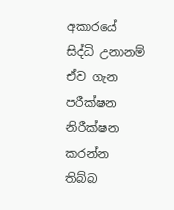අකාරයේ සිද්ධි උනානම් ඒව ගැන පරීක්ෂන නිරීක්ෂන කරන්න තිබ්බ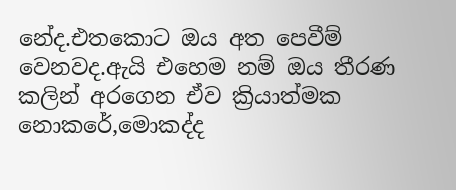නේද.එතකොට ඔය අත පෙවීම් වෙනවද.ඇයි එහෙම නම් ඔය තීරණ කලින් අරගෙන ඒව ක්‍රියාත්මක නොකරේ,මොකද්ද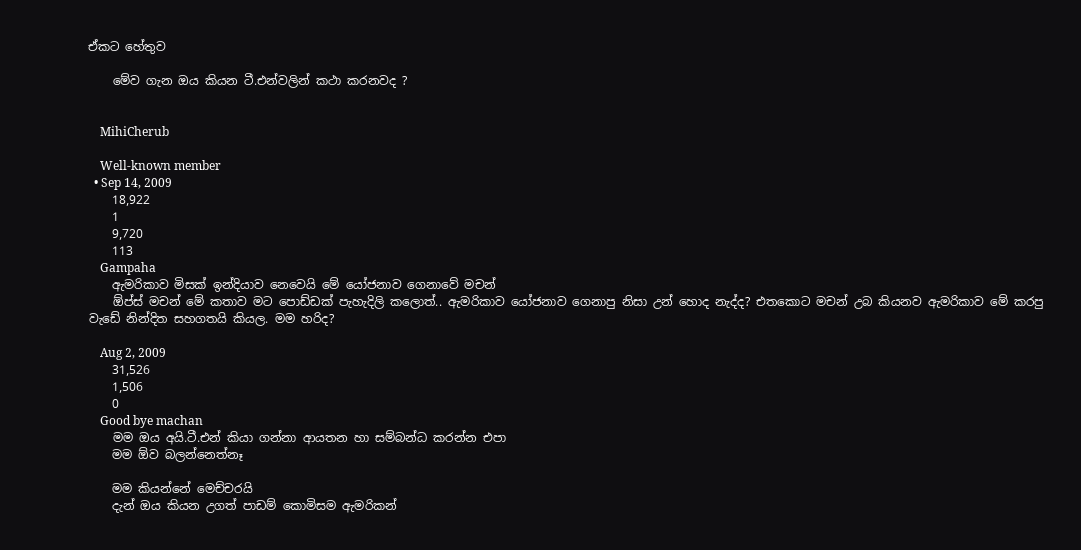ඒකට හේතුව

    මේව ගැන ඔය කියන ටී.එන්වලින් කථා කරනවද ?


    MihiCherub

    Well-known member
  • Sep 14, 2009
    18,922
    1
    9,720
    113
    Gampaha
    ඇමරිකාව මිසක් ඉන්දියාව නෙවෙයි මේ යෝජනාව ගෙනාවේ මචන්
    ඕප්ස් මචන් මේ කතාව මට පොඩ්ඩක් පැහැදිලි කලොත්.. ඇමරිකාව යෝජනාව ගෙනාපු නිසා උන් හොද නැද්ද? එතකොට මචන් උබ කියනව ඇමරිකාව මේ කරපු වැඩේ නින්දිත සහගතයි කියල. මම හරිද?

    Aug 2, 2009
    31,526
    1,506
    0
    Good bye machan
    මම ඔය අයි.ටී.එන් කියා ගන්නා ආයතන හා සම්බන්ධ කරන්න එපා
    මම ඕව බලන්නෙත්නෑ

    මම කියන්නේ මෙච්චරයි
    දැන් ඔය කියන උගත් පාඩම් කොමිසම ඇමරිකන්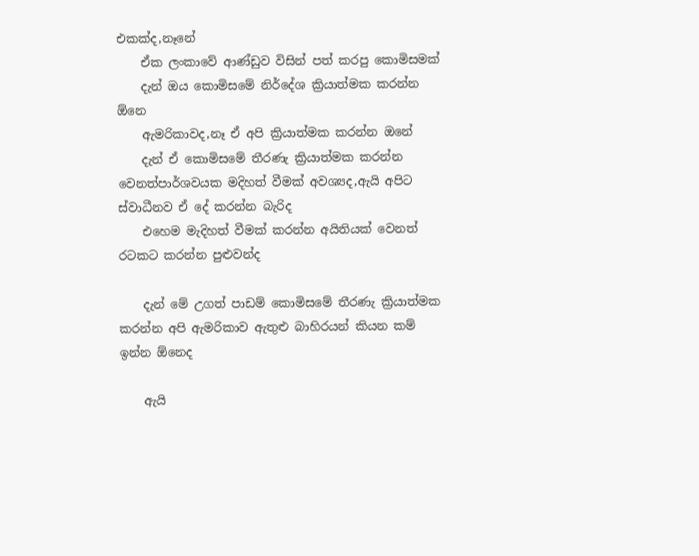එකක්ද,නෑනේ
    ඒක ලංකාවේ ආණ්ඩුව විසින් පත් කරපු කොමිසමක්
    දැන් ඔය කොමිසමේ නිර්දේශ ක්‍රියාත්මක කරන්න ඕනෙ
    ඇමරිකාවද,නෑ ඒ අපි ක්‍රියාත්මක කරන්න ඔනේ
    දැන් ඒ කොමිසමේ තීරණැ ක්‍රියාත්මක කරන්න වෙනත්පාර්ශවයක මදිහත් වීමක් අවශ්‍යද,ඇයි අපිට ස්වාධීනව ඒ දේ කරන්න බැරිද
    එහෙම මැදිහත් වීමක් කරන්න අයිතියක් වෙනත් රටකට කරන්න පුළුවන්ද

    දැන් මේ උගත් පාඩම් කොමිසමේ තීරණැ ක්‍රියාත්මක කරන්න අපි ඇමරිකාව ඇතුළු බාහිරයන් කියන කම් ඉන්න ඕනෙද

    ඇයි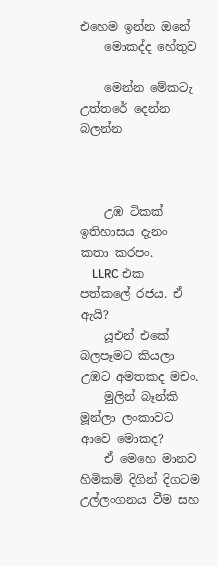එහෙම ඉන්න ඔනේ
    මොකද්ද හේතුව

    මෙන්න මේකටැ උත්තරේ දෙන්න බලන්න



    උඹ ටිකක් ඉතිහාසය දැනං කතා කරපං.
    LLRC එක පත්කලේ රජය. ඒ ඇයි?
    යූඑන් එකේ බලපෑමට කියලා උඹට අමතකද මචං.
    මුලින් බෑන්කි මූන්ලා ලංකාවට ආවෙ මොකද?
    ඒ මෙහෙ මානව හිමිකම් දිගින් දිගටම උල්ලංගනය වීම සහ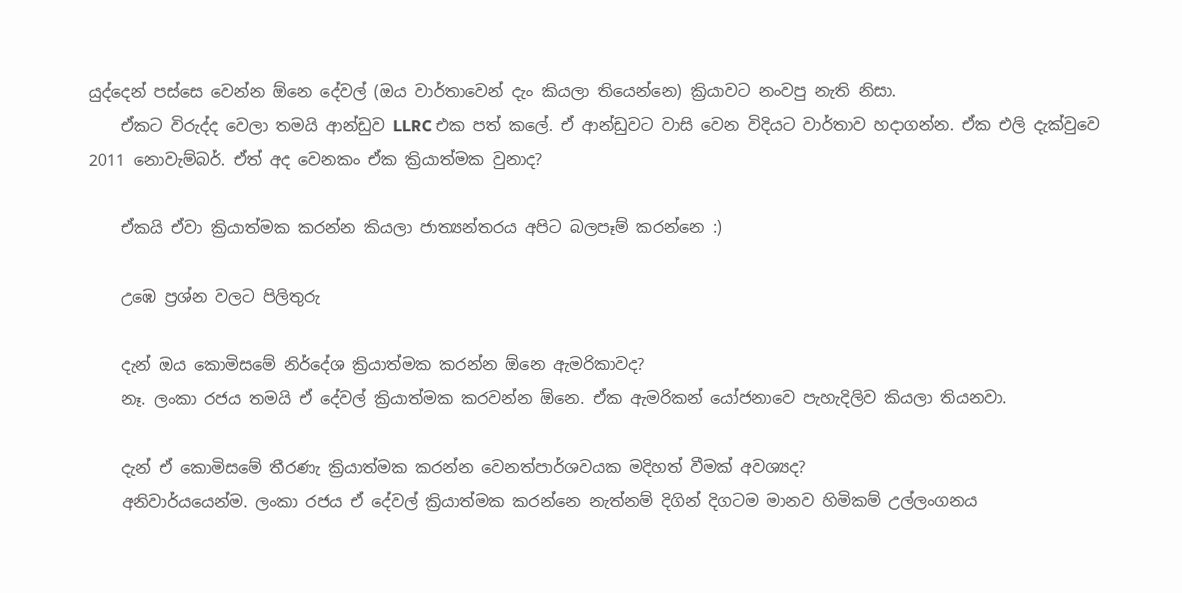යුද්දෙන් පස්සෙ වෙන්න ඕනෙ දේවල් (ඔය වාර්තාවෙන් දැං කියලා තියෙන්නෙ) ක්‍රියාවට නංවපු නැති නිසා.
    ඒකට විරුද්ද වෙලා තමයි ආන්ඩුව LLRC එක පත් කලේ. ඒ ආන්ඩුවට වාසි වෙන විදියට වාර්තාව හදාගන්න. ඒක එලි දැක්වුවෙ 2011 නොවැම්බර්. ඒත් අද වෙනකං ඒක ක්‍රියාත්මක වුනාද?

    ඒකයි ඒවා ක්‍රියාත්මක කරන්න කියලා ජාත්‍යන්තරය අපිට බලපෑම් කරන්නෙ :)

    උඹෙ ප්‍රශ්න වලට පිලිතුරු

    දැන් ඔය කොමිසමේ නිර්දේශ ක්‍රියාත්මක කරන්න ඕනෙ ඇමරිකාවද?
    නෑ. ලංකා රජය තමයි ඒ දේවල් ක්‍රියාත්මක කරවන්න ඕනෙ. ඒක ඇමරිකන් යෝජනාවෙ පැහැදිලිව කියලා තියනවා.

    දැන් ඒ කොමිසමේ තීරණැ ක්‍රියාත්මක කරන්න වෙනත්පාර්ශවයක මදිහත් වීමක් අවශ්‍යද?
    අනිවාර්යයෙන්ම. ලංකා රජය ඒ දේවල් ක්‍රියාත්මක කරන්නෙ නැත්නම් දිගින් දිගටම මානව හිමිකම් උල්ලංගනය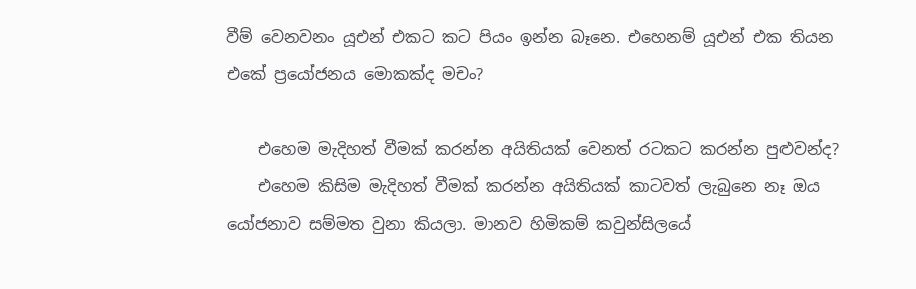වීම් වෙනවනං යූඑන් එකට කට පියං ඉන්න බෑනෙ. එහෙනම් යූඑන් එක තියන එකේ ප්‍රයෝජනය මොකක්ද මචං?

    එහෙම මැදිහත් වීමක් කරන්න අයිතියක් වෙනත් රටකට කරන්න පුළුවන්ද?
    එහෙම කිසිම මැදිහත් වීමක් කරන්න අයිතියක් කාටවත් ලැබුනෙ නෑ ඔය යෝජනාව සම්මත වුනා කියලා. මානව හිමිකම් කවුන්සිලයේ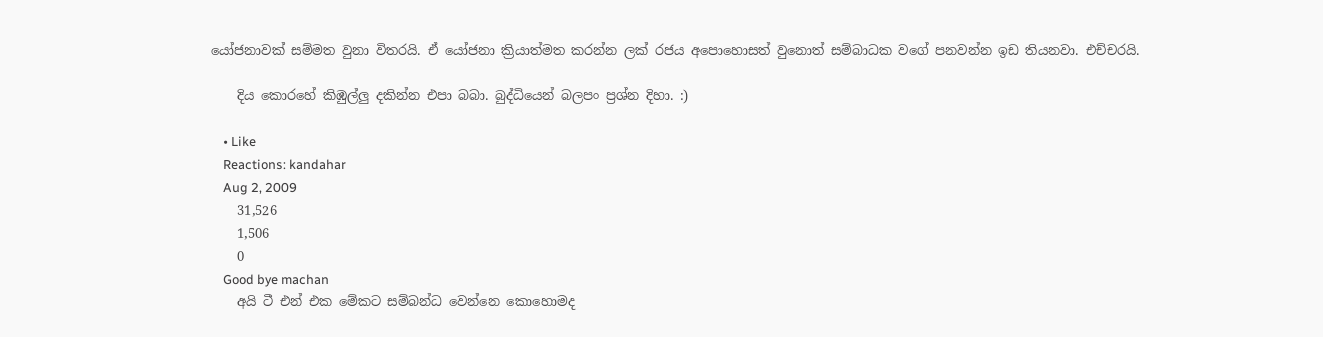යෝජනාවක් සම්මත වුනා විතරයි. ඒ යෝජනා ක්‍රියාත්මත කරන්න ලක් රජය අපොහොසත් වුනොත් සම්බාධක වගේ පනවන්න ඉඩ තියනවා. එච්චරයි.

    දිය කොරහේ කිඹුල්ලු දකින්න එපා බබා. බුද්ධියෙන් බලපං ප්‍රශ්න දිහා. :)

    • Like
    Reactions: kandahar
    Aug 2, 2009
    31,526
    1,506
    0
    Good bye machan
    අයි ටී එන් එක මේකට සම්බන්ධ වෙන්නෙ කොහොමද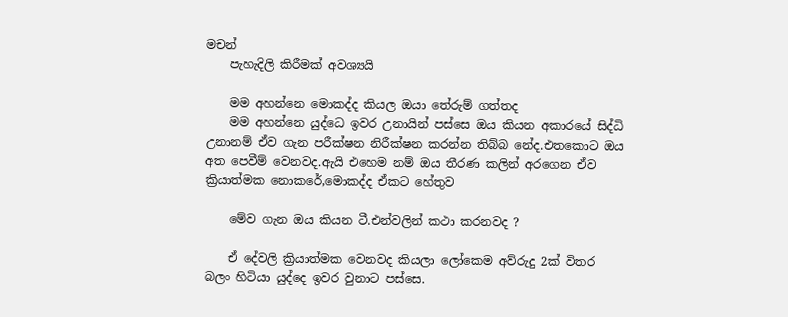මචන්
    පැහැදිලි කිරීමක් අවශ්‍යයි

    මම අහන්නෙ මොකද්ද කියල ඔයා තේරුම් ගත්තද
    මම අහන්නෙ යුද්ධෙ ඉවර උනායින් පස්සෙ ඔය කියන අකාරයේ සිද්ධි උනානම් ඒව ගැන පරීක්ෂන නිරීක්ෂන කරන්න තිබ්බ නේද.එතකොට ඔය අත පෙවීම් වෙනවද.ඇයි එහෙම නම් ඔය තීරණ කලින් අරගෙන ඒව ක්‍රියාත්මක නොකරේ,මොකද්ද ඒකට හේතුව

    මේව ගැන ඔය කියන ටී.එන්වලින් කථා කරනවද ?

    ඒ දේවලි ක්‍රියාත්මක වෙනවද කියලා ලෝකෙම අව්රුදු 2ක් විතර බලං හිටියා යුද්දෙ ඉවර වුනාට පස්සෙ.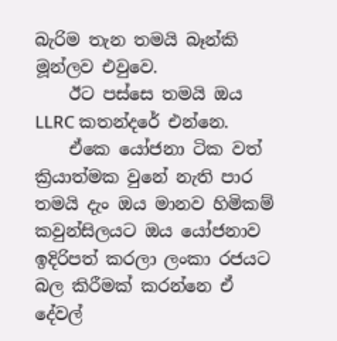බැරිම තැන තමයි බෑන්කි මූන්ලව එවුවෙ.
    ඊට පස්සෙ තමයි ඔය LLRC කතන්දරේ එන්නෙ.
    ඒකෙ යෝජනා ටික වත් ක්‍රියාත්මක වුනේ නැති පාර තමයි දැං ඔය මානව හිමිකම් කවුන්සිලයට ඔය යෝජනාව ඉදිරිපත් කරලා ලංකා රජයට බල කිරීමක් කරන්නෙ ඒ දේවල්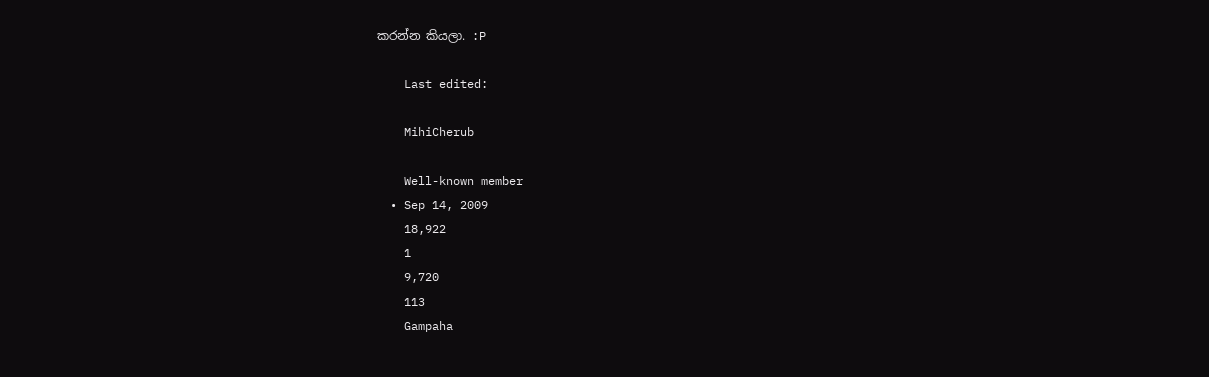කරන්න කියලා. :P

    Last edited:

    MihiCherub

    Well-known member
  • Sep 14, 2009
    18,922
    1
    9,720
    113
    Gampaha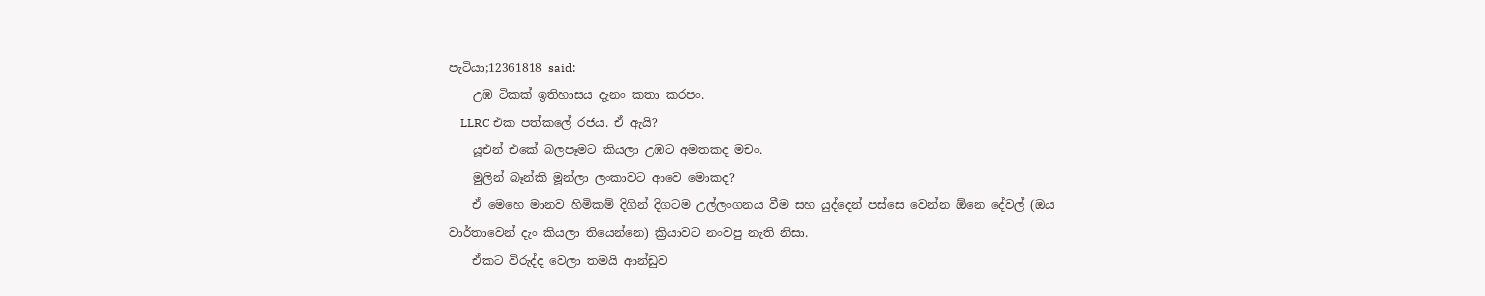පැටියා;12361818 said:
    උඹ ටිකක් ඉතිහාසය දැනං කතා කරපං.
    LLRC එක පත්කලේ රජය. ඒ ඇයි?
    යූඑන් එකේ බලපෑමට කියලා උඹට අමතකද මචං.
    මුලින් බෑන්කි මූන්ලා ලංකාවට ආවෙ මොකද?
    ඒ මෙහෙ මානව හිමිකම් දිගින් දිගටම උල්ලංගනය වීම සහ යුද්දෙන් පස්සෙ වෙන්න ඕනෙ දේවල් (ඔය වාර්තාවෙන් දැං කියලා තියෙන්නෙ) ක්‍රියාවට නංවපු නැති නිසා.
    ඒකට විරුද්ද වෙලා තමයි ආන්ඩුව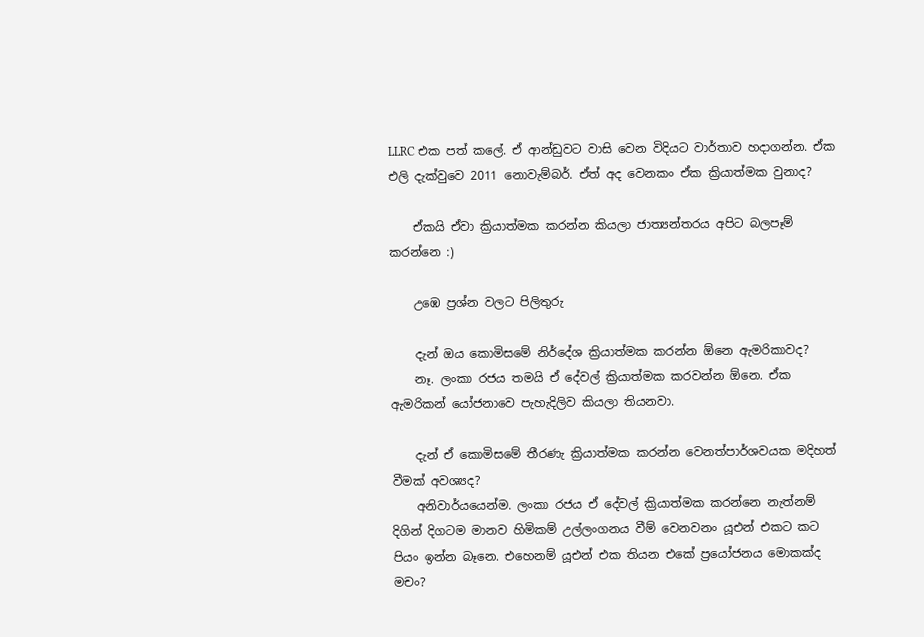LLRC එක පත් කලේ. ඒ ආන්ඩුවට වාසි වෙන විදියට වාර්තාව හදාගන්න. ඒක එලි දැක්වුවෙ 2011 නොවැම්බර්. ඒත් අද වෙනකං ඒක ක්‍රියාත්මක වුනාද?

    ඒකයි ඒවා ක්‍රියාත්මක කරන්න කියලා ජාත්‍යන්තරය අපිට බලපෑම් කරන්නෙ :)

    උඹෙ ප්‍රශ්න වලට පිලිතුරු

    දැන් ඔය කොමිසමේ නිර්දේශ ක්‍රියාත්මක කරන්න ඕනෙ ඇමරිකාවද?
    නෑ. ලංකා රජය තමයි ඒ දේවල් ක්‍රියාත්මක කරවන්න ඕනෙ. ඒක ඇමරිකන් යෝජනාවෙ පැහැදිලිව කියලා තියනවා.

    දැන් ඒ කොමිසමේ තීරණැ ක්‍රියාත්මක කරන්න වෙනත්පාර්ශවයක මදිහත් වීමක් අවශ්‍යද?
    අනිවාර්යයෙන්ම. ලංකා රජය ඒ දේවල් ක්‍රියාත්මක කරන්නෙ නැත්නම් දිගින් දිගටම මානව හිමිකම් උල්ලංගනය වීම් වෙනවනං යූඑන් එකට කට පියං ඉන්න බෑනෙ. එහෙනම් යූඑන් එක තියන එකේ ප්‍රයෝජනය මොකක්ද මචං?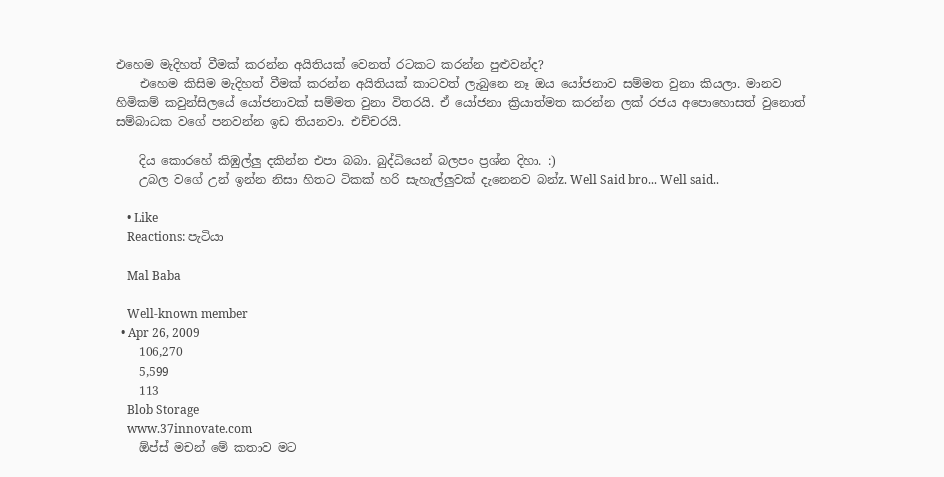එහෙම මැදිහත් වීමක් කරන්න අයිතියක් වෙනත් රටකට කරන්න පුළුවන්ද?
    එහෙම කිසිම මැදිහත් වීමක් කරන්න අයිතියක් කාටවත් ලැබුනෙ නෑ ඔය යෝජනාව සම්මත වුනා කියලා. මානව හිමිකම් කවුන්සිලයේ යෝජනාවක් සම්මත වුනා විතරයි. ඒ යෝජනා ක්‍රියාත්මත කරන්න ලක් රජය අපොහොසත් වුනොත් සම්බාධක වගේ පනවන්න ඉඩ තියනවා. එච්චරයි.

    දිය කොරහේ කිඹුල්ලු දකින්න එපා බබා. බුද්ධියෙන් බලපං ප්‍රශ්න දිහා. :)
    උබල වගේ උන් ඉන්න නිසා හිතට ටිකක් හරි සැහැල්ලුවක් දැනෙනව බන්z. Well Said bro... Well said..

    • Like
    Reactions: පැටියා

    Mal Baba

    Well-known member
  • Apr 26, 2009
    106,270
    5,599
    113
    Blob Storage
    www.37innovate.com
    ඕප්ස් මචන් මේ කතාව මට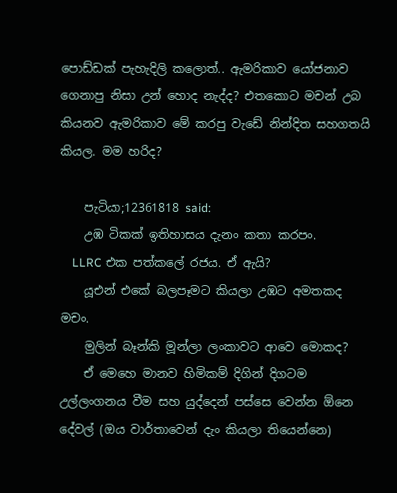පොඩ්ඩක් පැහැදිලි කලොත්.. ඇමරිකාව යෝජනාව ගෙනාපු නිසා උන් හොද නැද්ද? එතකොට මචන් උබ කියනව ඇමරිකාව මේ කරපු වැඩේ නින්දිත සහගතයි කියල. මම හරිද?

    පැටියා;12361818 said:
    උඹ ටිකක් ඉතිහාසය දැනං කතා කරපං.
    LLRC එක පත්කලේ රජය. ඒ ඇයි?
    යූඑන් එකේ බලපෑමට කියලා උඹට අමතකද මචං.
    මුලින් බෑන්කි මූන්ලා ලංකාවට ආවෙ මොකද?
    ඒ මෙහෙ මානව හිමිකම් දිගින් දිගටම උල්ලංගනය වීම සහ යුද්දෙන් පස්සෙ වෙන්න ඕනෙ දේවල් (ඔය වාර්තාවෙන් දැං කියලා තියෙන්නෙ)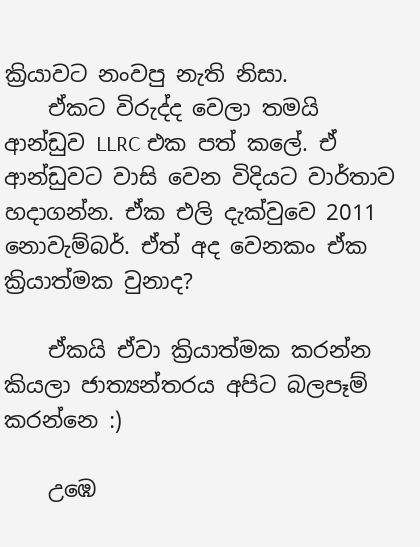ක්‍රියාවට නංවපු නැති නිසා.
    ඒකට විරුද්ද වෙලා තමයි ආන්ඩුව LLRC එක පත් කලේ. ඒ ආන්ඩුවට වාසි වෙන විදියට වාර්තාව හදාගන්න. ඒක එලි දැක්වුවෙ 2011 නොවැම්බර්. ඒත් අද වෙනකං ඒක ක්‍රියාත්මක වුනාද?

    ඒකයි ඒවා ක්‍රියාත්මක කරන්න කියලා ජාත්‍යන්තරය අපිට බලපෑම් කරන්නෙ :)

    උඹෙ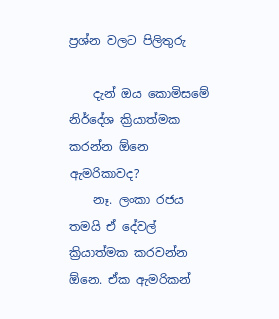ප්‍රශ්න වලට පිලිතුරු

    දැන් ඔය කොමිසමේ නිර්දේශ ක්‍රියාත්මක කරන්න ඕනෙ ඇමරිකාවද?
    නෑ. ලංකා රජය තමයි ඒ දේවල් ක්‍රියාත්මක කරවන්න ඕනෙ. ඒක ඇමරිකන්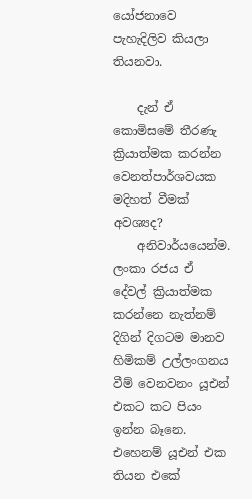යෝජනාවෙ පැහැදිලිව කියලා තියනවා.

    දැන් ඒ කොමිසමේ තීරණැ ක්‍රියාත්මක කරන්න වෙනත්පාර්ශවයක මදිහත් වීමක් අවශ්‍යද?
    අනිවාර්යයෙන්ම. ලංකා රජය ඒ දේවල් ක්‍රියාත්මක කරන්නෙ නැත්නම් දිගින් දිගටම මානව හිමිකම් උල්ලංගනය වීම් වෙනවනං යූඑන් එකට කට පියං ඉන්න බෑනෙ. එහෙනම් යූඑන් එක තියන එකේ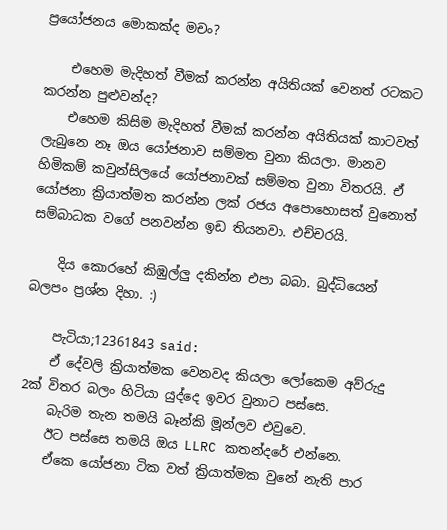ප්‍රයෝජනය මොකක්ද මචං?

    එහෙම මැදිහත් වීමක් කරන්න අයිතියක් වෙනත් රටකට කරන්න පුළුවන්ද?
    එහෙම කිසිම මැදිහත් වීමක් කරන්න අයිතියක් කාටවත් ලැබුනෙ නෑ ඔය යෝජනාව සම්මත වුනා කියලා. මානව හිමිකම් කවුන්සිලයේ යෝජනාවක් සම්මත වුනා විතරයි. ඒ යෝජනා ක්‍රියාත්මත කරන්න ලක් රජය අපොහොසත් වුනොත් සම්බාධක වගේ පනවන්න ඉඩ තියනවා. එච්චරයි.

    දිය කොරහේ කිඹුල්ලු දකින්න එපා බබා. බුද්ධියෙන් බලපං ප්‍රශ්න දිහා. :)

    පැටියා;12361843 said:
    ඒ දේවලි ක්‍රියාත්මක වෙනවද කියලා ලෝකෙම අව්රුදු 2ක් විතර බලං හිටියා යුද්දෙ ඉවර වුනාට පස්සෙ.
    බැරිම තැන තමයි බෑන්කි මූන්ලව එවුවෙ.
    ඊට පස්සෙ තමයි ඔය LLRC කතන්දරේ එන්නෙ.
    ඒකෙ යෝජනා ටික වත් ක්‍රියාත්මක වුනේ නැති පාර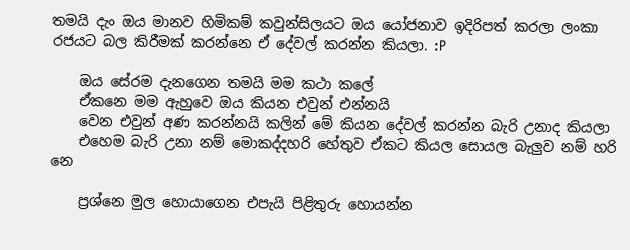තමයි දැං ඔය මානව හිමිකම් කවුන්සිලයට ඔය යෝජනාව ඉදිරිපත් කරලා ලංකා රජයට බල කිරීමක් කරන්නෙ ඒ දේවල් කරන්න කියලා. :P

    ඔය සේරම දැනගෙන තමයි මම කථා කලේ
    ඒකනෙ මම ඇහුවෙ ඔය කියන එවුන් එන්නයි
    වෙන එවුන් අණ කරන්නයි කලින් මේ කියන දේවල් කරන්න බැරි උනාද කියලා
    එහෙම බැරි උනා නම් මොකද්දහරි හේතුව ඒකට කියල සොයල බැලුව නම් හරි නෙ

    ප්‍රශ්නෙ මුල හොයාගෙන එපැයි පිළිතුරු හොයන්න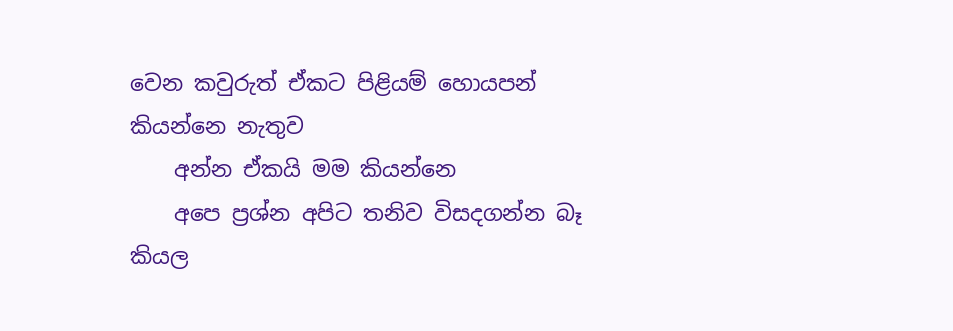වෙන කවුරුත් ඒකට පිළියම් හොයපන් කියන්නෙ නැතුව
    අන්න ඒකයි මම කියන්නෙ
    අපෙ ප්‍රශ්න අපිට තනිව විසදගන්න බෑ කියල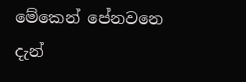මේකෙන් පේනවනෙ දැන්